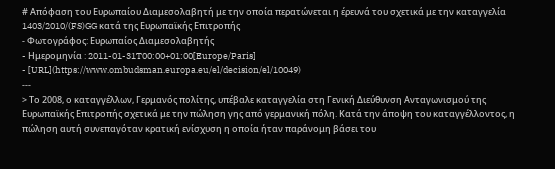# Απόφαση του Ευρωπαίου Διαμεσολαβητή με την οποία περατώνεται η έρευνά του σχετικά με την καταγγελία 1403/2010/(FS)GG κατά της Ευρωπαϊκής Επιτροπής
- Φωτογράφος: Ευρωπαίος Διαμεσολαβητής
- Hμερομηνία : 2011-01-31T00:00+01:00[Europe/Paris]
- [URL](https://www.ombudsman.europa.eu/el/decision/el/10049)
---
> Το 2008, ο καταγγέλλων, Γερμανός πολίτης, υπέβαλε καταγγελία στη Γενική Διεύθυνση Ανταγωνισμού της Ευρωπαϊκής Επιτροπής σχετικά με την πώληση γης από γερμανική πόλη. Κατά την άποψη του καταγγέλλοντος, η πώληση αυτή συνεπαγόταν κρατική ενίσχυση η οποία ήταν παράνομη βάσει του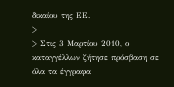δικαίου της ΕΕ.
>
> Στις 3 Μαρτίου 2010, ο καταγγέλλων ζήτησε πρόσβαση σε όλα τα έγγραφα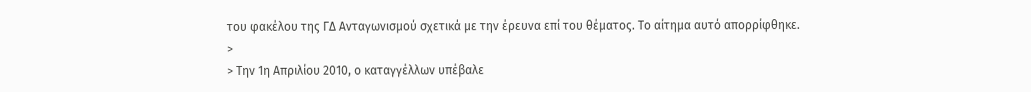του φακέλου της ΓΔ Ανταγωνισμού σχετικά με την έρευνα επί του θέματος. Το αίτημα αυτό απορρίφθηκε.
>
> Την 1η Απριλίου 2010, ο καταγγέλλων υπέβαλε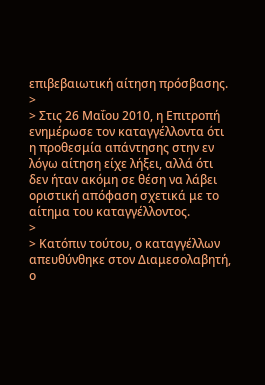επιβεβαιωτική αίτηση πρόσβασης.
>
> Στις 26 Μαΐου 2010, η Επιτροπή ενημέρωσε τον καταγγέλλοντα ότι η προθεσμία απάντησης στην εν λόγω αίτηση είχε λήξει, αλλά ότι δεν ήταν ακόμη σε θέση να λάβει οριστική απόφαση σχετικά με το αίτημα του καταγγέλλοντος.
>
> Κατόπιν τούτου, ο καταγγέλλων απευθύνθηκε στον Διαμεσολαβητή, ο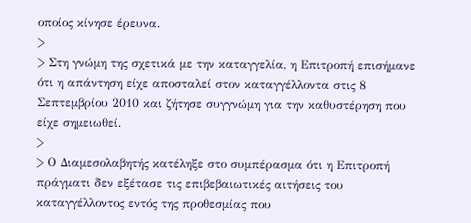οποίος κίνησε έρευνα.
>
> Στη γνώμη της σχετικά με την καταγγελία, η Επιτροπή επισήμανε ότι η απάντηση είχε αποσταλεί στον καταγγέλλοντα στις 8 Σεπτεμβρίου 2010 και ζήτησε συγγνώμη για την καθυστέρηση που είχε σημειωθεί.
>
> Ο Διαμεσολαβητής κατέληξε στο συμπέρασμα ότι η Επιτροπή πράγματι δεν εξέτασε τις επιβεβαιωτικές αιτήσεις του καταγγέλλοντος εντός της προθεσμίας που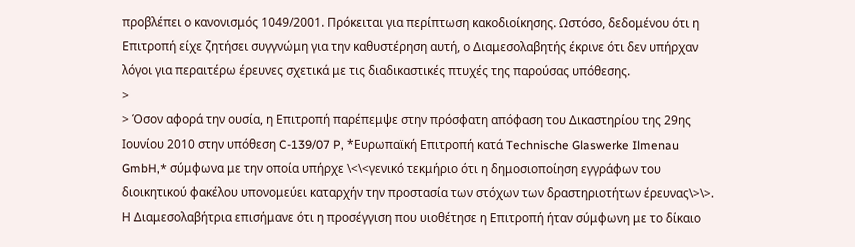προβλέπει ο κανονισμός 1049/2001. Πρόκειται για περίπτωση κακοδιοίκησης. Ωστόσο, δεδομένου ότι η Επιτροπή είχε ζητήσει συγγνώμη για την καθυστέρηση αυτή, ο Διαμεσολαβητής έκρινε ότι δεν υπήρχαν λόγοι για περαιτέρω έρευνες σχετικά με τις διαδικαστικές πτυχές της παρούσας υπόθεσης.
>
> Όσον αφορά την ουσία, η Επιτροπή παρέπεμψε στην πρόσφατη απόφαση του Δικαστηρίου της 29ης Ιουνίου 2010 στην υπόθεση C-139/07 P, *Ευρωπαϊκή Επιτροπή κατά Technische Glaswerke Ilmenau GmbH,* σύμφωνα με την οποία υπήρχε \<\<γενικό τεκμήριο ότι η δημοσιοποίηση εγγράφων του διοικητικού φακέλου υπονομεύει καταρχήν την προστασία των στόχων των δραστηριοτήτων έρευνας\>\>. Η Διαμεσολαβήτρια επισήμανε ότι η προσέγγιση που υιοθέτησε η Επιτροπή ήταν σύμφωνη με το δίκαιο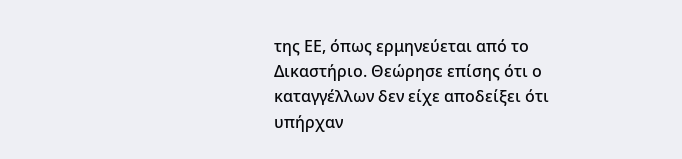της ΕΕ, όπως ερμηνεύεται από το Δικαστήριο. Θεώρησε επίσης ότι ο καταγγέλλων δεν είχε αποδείξει ότι υπήρχαν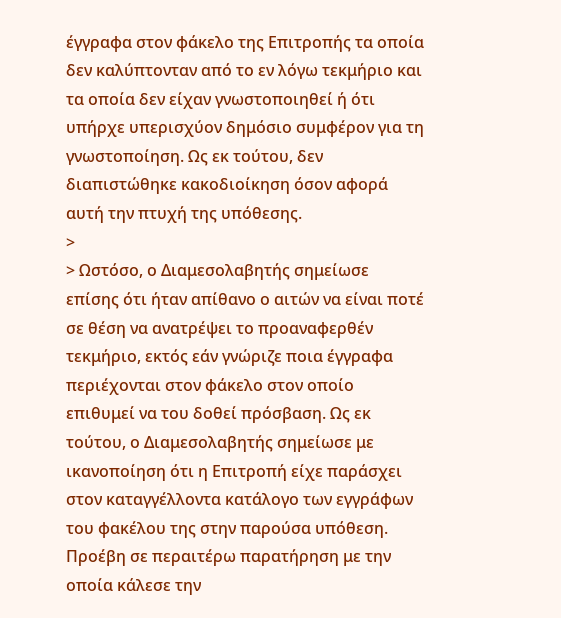έγγραφα στον φάκελο της Επιτροπής τα οποία δεν καλύπτονταν από το εν λόγω τεκμήριο και τα οποία δεν είχαν γνωστοποιηθεί ή ότι υπήρχε υπερισχύον δημόσιο συμφέρον για τη γνωστοποίηση. Ως εκ τούτου, δεν διαπιστώθηκε κακοδιοίκηση όσον αφορά αυτή την πτυχή της υπόθεσης.
>
> Ωστόσο, ο Διαμεσολαβητής σημείωσε επίσης ότι ήταν απίθανο ο αιτών να είναι ποτέ σε θέση να ανατρέψει το προαναφερθέν τεκμήριο, εκτός εάν γνώριζε ποια έγγραφα περιέχονται στον φάκελο στον οποίο επιθυμεί να του δοθεί πρόσβαση. Ως εκ τούτου, ο Διαμεσολαβητής σημείωσε με ικανοποίηση ότι η Επιτροπή είχε παράσχει στον καταγγέλλοντα κατάλογο των εγγράφων του φακέλου της στην παρούσα υπόθεση. Προέβη σε περαιτέρω παρατήρηση με την οποία κάλεσε την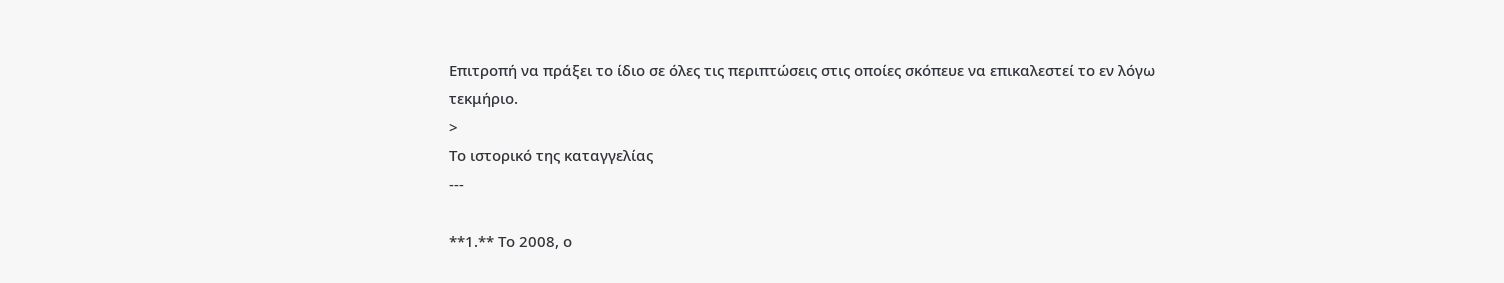Επιτροπή να πράξει το ίδιο σε όλες τις περιπτώσεις στις οποίες σκόπευε να επικαλεστεί το εν λόγω τεκμήριο.
>
Το ιστορικό της καταγγελίας
---

**1.** Το 2008, ο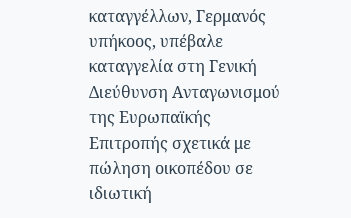καταγγέλλων, Γερμανός υπήκοος, υπέβαλε καταγγελία στη Γενική Διεύθυνση Ανταγωνισμού της Ευρωπαϊκής Επιτροπής σχετικά με πώληση οικοπέδου σε ιδιωτική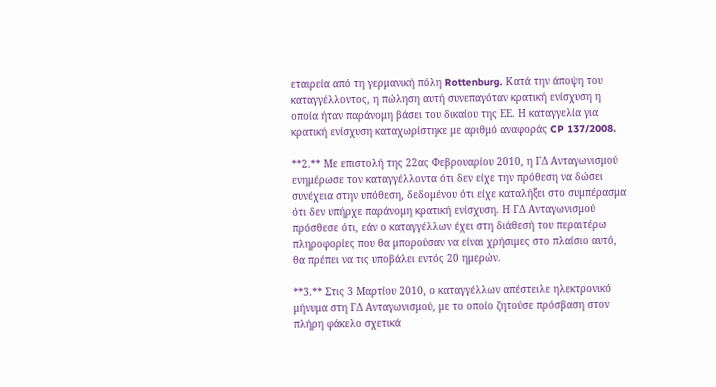εταιρεία από τη γερμανική πόλη Rottenburg. Κατά την άποψη του καταγγέλλοντος, η πώληση αυτή συνεπαγόταν κρατική ενίσχυση η οποία ήταν παράνομη βάσει του δικαίου της ΕΕ. Η καταγγελία για κρατική ενίσχυση καταχωρίστηκε με αριθμό αναφοράς CP 137/2008.

**2.** Με επιστολή της 22ας Φεβρουαρίου 2010, η ΓΔ Ανταγωνισμού ενημέρωσε τον καταγγέλλοντα ότι δεν είχε την πρόθεση να δώσει συνέχεια στην υπόθεση, δεδομένου ότι είχε καταλήξει στο συμπέρασμα ότι δεν υπήρχε παράνομη κρατική ενίσχυση. Η ΓΔ Ανταγωνισμού πρόσθεσε ότι, εάν ο καταγγέλλων έχει στη διάθεσή του περαιτέρω πληροφορίες που θα μπορούσαν να είναι χρήσιμες στο πλαίσιο αυτό, θα πρέπει να τις υποβάλει εντός 20 ημερών.

**3.** Στις 3 Μαρτίου 2010, ο καταγγέλλων απέστειλε ηλεκτρονικό μήνυμα στη ΓΔ Ανταγωνισμού, με το οποίο ζητούσε πρόσβαση στον πλήρη φάκελο σχετικά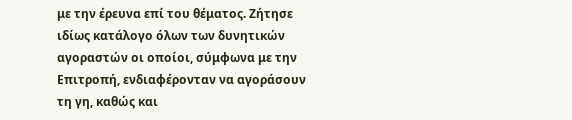με την έρευνα επί του θέματος. Ζήτησε ιδίως κατάλογο όλων των δυνητικών αγοραστών οι οποίοι, σύμφωνα με την Επιτροπή, ενδιαφέρονταν να αγοράσουν τη γη, καθώς και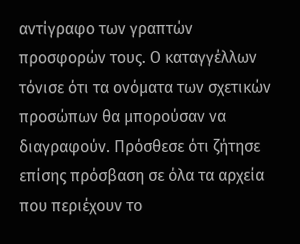αντίγραφο των γραπτών προσφορών τους. Ο καταγγέλλων τόνισε ότι τα ονόματα των σχετικών προσώπων θα μπορούσαν να διαγραφούν. Πρόσθεσε ότι ζήτησε επίσης πρόσβαση σε όλα τα αρχεία που περιέχουν το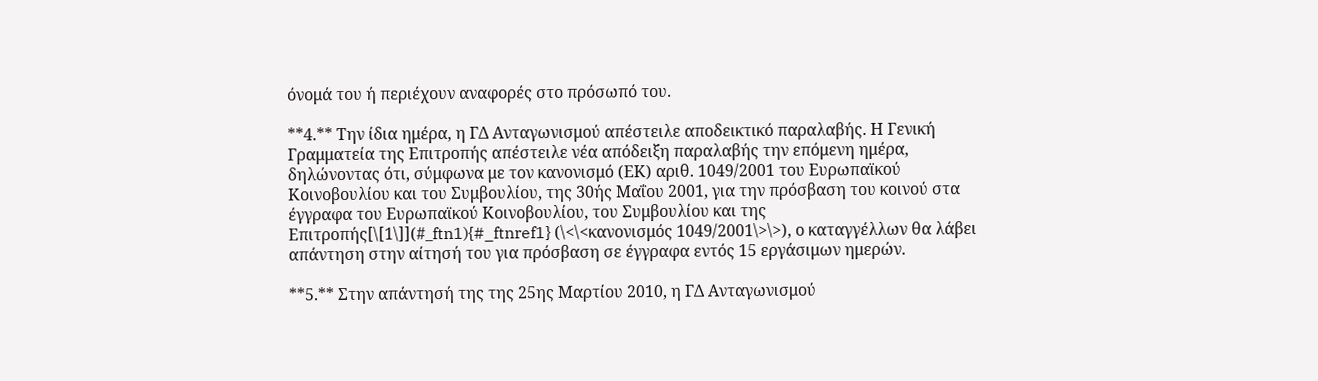όνομά του ή περιέχουν αναφορές στο πρόσωπό του.

**4.** Την ίδια ημέρα, η ΓΔ Ανταγωνισμού απέστειλε αποδεικτικό παραλαβής. Η Γενική Γραμματεία της Επιτροπής απέστειλε νέα απόδειξη παραλαβής την επόμενη ημέρα, δηλώνοντας ότι, σύμφωνα με τον κανονισμό (ΕΚ) αριθ. 1049/2001 του Ευρωπαϊκού Κοινοβουλίου και του Συμβουλίου, της 30ής Μαΐου 2001, για την πρόσβαση του κοινού στα έγγραφα του Ευρωπαϊκού Κοινοβουλίου, του Συμβουλίου και της Επιτροπής[\[1\]](#_ftn1){#_ftnref1} (\<\<κανονισμός 1049/2001\>\>), ο καταγγέλλων θα λάβει απάντηση στην αίτησή του για πρόσβαση σε έγγραφα εντός 15 εργάσιμων ημερών.

**5.** Στην απάντησή της της 25ης Μαρτίου 2010, η ΓΔ Ανταγωνισμού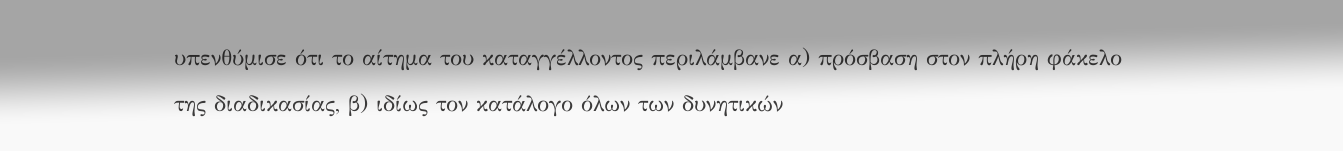υπενθύμισε ότι το αίτημα του καταγγέλλοντος περιλάμβανε α) πρόσβαση στον πλήρη φάκελο της διαδικασίας, β) ιδίως τον κατάλογο όλων των δυνητικών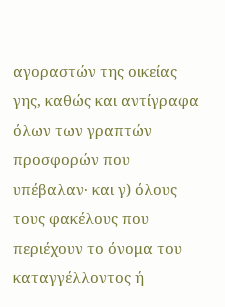αγοραστών της οικείας γης, καθώς και αντίγραφα όλων των γραπτών προσφορών που υπέβαλαν· και γ) όλους τους φακέλους που περιέχουν το όνομα του καταγγέλλοντος ή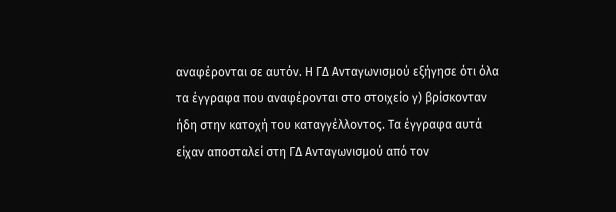αναφέρονται σε αυτόν. Η ΓΔ Ανταγωνισμού εξήγησε ότι όλα τα έγγραφα που αναφέρονται στο στοιχείο γ) βρίσκονταν ήδη στην κατοχή του καταγγέλλοντος. Τα έγγραφα αυτά είχαν αποσταλεί στη ΓΔ Ανταγωνισμού από τον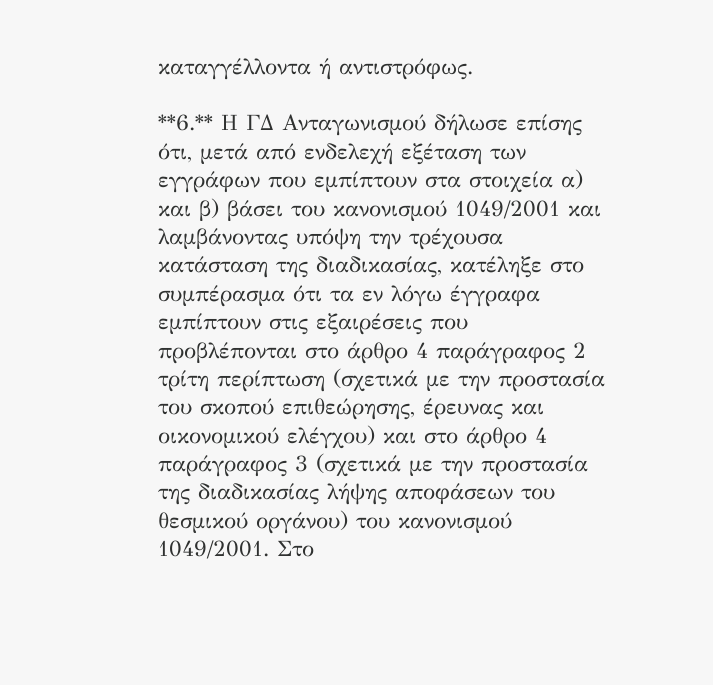καταγγέλλοντα ή αντιστρόφως.

**6.** Η ΓΔ Ανταγωνισμού δήλωσε επίσης ότι, μετά από ενδελεχή εξέταση των εγγράφων που εμπίπτουν στα στοιχεία α) και β) βάσει του κανονισμού 1049/2001 και λαμβάνοντας υπόψη την τρέχουσα κατάσταση της διαδικασίας, κατέληξε στο συμπέρασμα ότι τα εν λόγω έγγραφα εμπίπτουν στις εξαιρέσεις που προβλέπονται στο άρθρο 4 παράγραφος 2 τρίτη περίπτωση (σχετικά με την προστασία του σκοπού επιθεώρησης, έρευνας και οικονομικού ελέγχου) και στο άρθρο 4 παράγραφος 3 (σχετικά με την προστασία της διαδικασίας λήψης αποφάσεων του θεσμικού οργάνου) του κανονισμού 1049/2001. Στο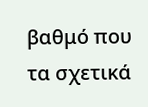βαθμό που τα σχετικά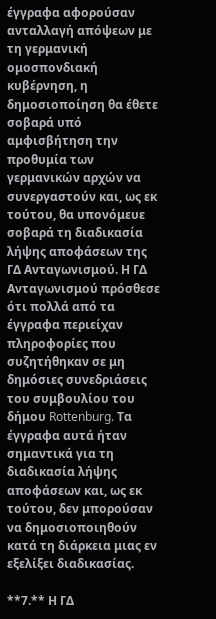έγγραφα αφορούσαν ανταλλαγή απόψεων με τη γερμανική ομοσπονδιακή κυβέρνηση, η δημοσιοποίηση θα έθετε σοβαρά υπό αμφισβήτηση την προθυμία των γερμανικών αρχών να συνεργαστούν και, ως εκ τούτου, θα υπονόμευε σοβαρά τη διαδικασία λήψης αποφάσεων της ΓΔ Ανταγωνισμού. Η ΓΔ Ανταγωνισμού πρόσθεσε ότι πολλά από τα έγγραφα περιείχαν πληροφορίες που συζητήθηκαν σε μη δημόσιες συνεδριάσεις του συμβουλίου του δήμου Rottenburg. Τα έγγραφα αυτά ήταν σημαντικά για τη διαδικασία λήψης αποφάσεων και, ως εκ τούτου, δεν μπορούσαν να δημοσιοποιηθούν κατά τη διάρκεια μιας εν εξελίξει διαδικασίας.

**7.** Η ΓΔ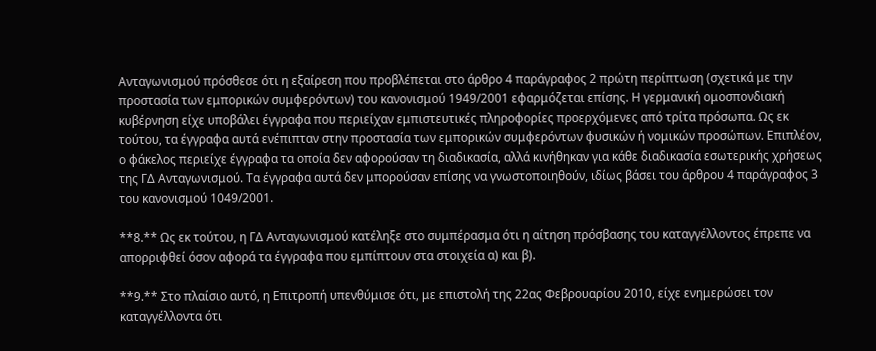Ανταγωνισμού πρόσθεσε ότι η εξαίρεση που προβλέπεται στο άρθρο 4 παράγραφος 2 πρώτη περίπτωση (σχετικά με την προστασία των εμπορικών συμφερόντων) του κανονισμού 1949/2001 εφαρμόζεται επίσης. Η γερμανική ομοσπονδιακή κυβέρνηση είχε υποβάλει έγγραφα που περιείχαν εμπιστευτικές πληροφορίες προερχόμενες από τρίτα πρόσωπα. Ως εκ τούτου, τα έγγραφα αυτά ενέπιπταν στην προστασία των εμπορικών συμφερόντων φυσικών ή νομικών προσώπων. Επιπλέον, ο φάκελος περιείχε έγγραφα τα οποία δεν αφορούσαν τη διαδικασία, αλλά κινήθηκαν για κάθε διαδικασία εσωτερικής χρήσεως της ΓΔ Ανταγωνισμού. Τα έγγραφα αυτά δεν μπορούσαν επίσης να γνωστοποιηθούν, ιδίως βάσει του άρθρου 4 παράγραφος 3 του κανονισμού 1049/2001.

**8.** Ως εκ τούτου, η ΓΔ Ανταγωνισμού κατέληξε στο συμπέρασμα ότι η αίτηση πρόσβασης του καταγγέλλοντος έπρεπε να απορριφθεί όσον αφορά τα έγγραφα που εμπίπτουν στα στοιχεία α) και β).

**9.** Στο πλαίσιο αυτό, η Επιτροπή υπενθύμισε ότι, με επιστολή της 22ας Φεβρουαρίου 2010, είχε ενημερώσει τον καταγγέλλοντα ότι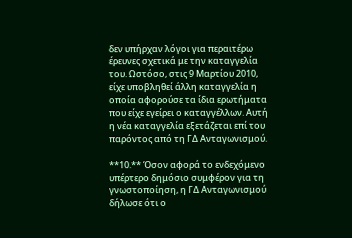δεν υπήρχαν λόγοι για περαιτέρω έρευνες σχετικά με την καταγγελία του. Ωστόσο, στις 9 Μαρτίου 2010, είχε υποβληθεί άλλη καταγγελία η οποία αφορούσε τα ίδια ερωτήματα που είχε εγείρει ο καταγγέλλων. Αυτή η νέα καταγγελία εξετάζεται επί του παρόντος από τη ΓΔ Ανταγωνισμού.

**10.** Όσον αφορά το ενδεχόμενο υπέρτερο δημόσιο συμφέρον για τη γνωστοποίηση, η ΓΔ Ανταγωνισμού δήλωσε ότι ο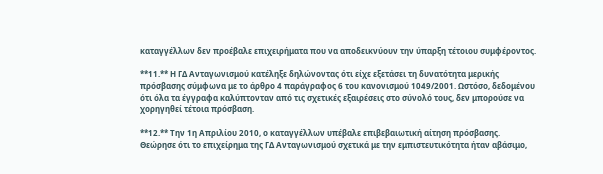καταγγέλλων δεν προέβαλε επιχειρήματα που να αποδεικνύουν την ύπαρξη τέτοιου συμφέροντος.

**11.** Η ΓΔ Ανταγωνισμού κατέληξε δηλώνοντας ότι είχε εξετάσει τη δυνατότητα μερικής πρόσβασης σύμφωνα με το άρθρο 4 παράγραφος 6 του κανονισμού 1049/2001. Ωστόσο, δεδομένου ότι όλα τα έγγραφα καλύπτονταν από τις σχετικές εξαιρέσεις στο σύνολό τους, δεν μπορούσε να χορηγηθεί τέτοια πρόσβαση.

**12.** Την 1η Απριλίου 2010, ο καταγγέλλων υπέβαλε επιβεβαιωτική αίτηση πρόσβασης. Θεώρησε ότι το επιχείρημα της ΓΔ Ανταγωνισμού σχετικά με την εμπιστευτικότητα ήταν αβάσιμο,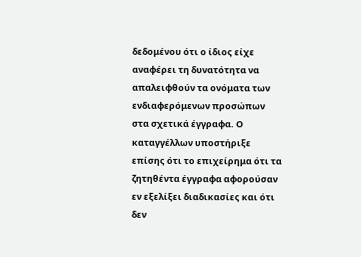δεδομένου ότι ο ίδιος είχε αναφέρει τη δυνατότητα να απαλειφθούν τα ονόματα των ενδιαφερόμενων προσώπων στα σχετικά έγγραφα. Ο καταγγέλλων υποστήριξε επίσης ότι το επιχείρημα ότι τα ζητηθέντα έγγραφα αφορούσαν εν εξελίξει διαδικασίες και ότι δεν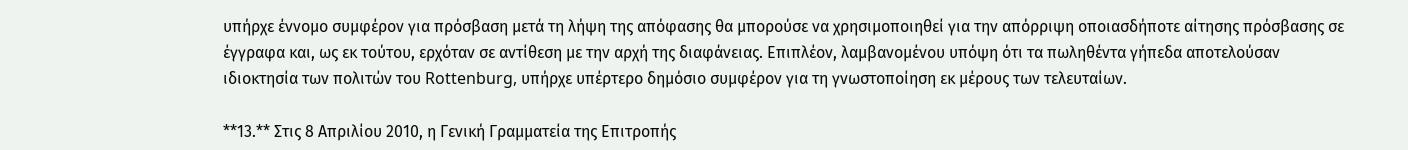υπήρχε έννομο συμφέρον για πρόσβαση μετά τη λήψη της απόφασης θα μπορούσε να χρησιμοποιηθεί για την απόρριψη οποιασδήποτε αίτησης πρόσβασης σε έγγραφα και, ως εκ τούτου, ερχόταν σε αντίθεση με την αρχή της διαφάνειας. Επιπλέον, λαμβανομένου υπόψη ότι τα πωληθέντα γήπεδα αποτελούσαν ιδιοκτησία των πολιτών του Rottenburg, υπήρχε υπέρτερο δημόσιο συμφέρον για τη γνωστοποίηση εκ μέρους των τελευταίων.

**13.** Στις 8 Απριλίου 2010, η Γενική Γραμματεία της Επιτροπής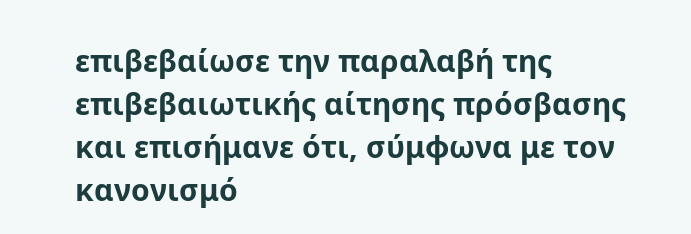επιβεβαίωσε την παραλαβή της επιβεβαιωτικής αίτησης πρόσβασης και επισήμανε ότι, σύμφωνα με τον κανονισμό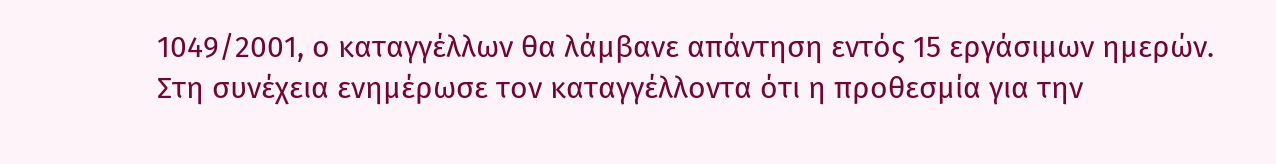1049/2001, ο καταγγέλλων θα λάμβανε απάντηση εντός 15 εργάσιμων ημερών. Στη συνέχεια ενημέρωσε τον καταγγέλλοντα ότι η προθεσμία για την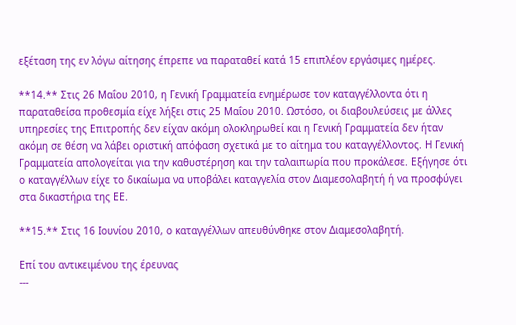εξέταση της εν λόγω αίτησης έπρεπε να παραταθεί κατά 15 επιπλέον εργάσιμες ημέρες.

**14.** Στις 26 Μαΐου 2010, η Γενική Γραμματεία ενημέρωσε τον καταγγέλλοντα ότι η παραταθείσα προθεσμία είχε λήξει στις 25 Μαΐου 2010. Ωστόσο, οι διαβουλεύσεις με άλλες υπηρεσίες της Επιτροπής δεν είχαν ακόμη ολοκληρωθεί και η Γενική Γραμματεία δεν ήταν ακόμη σε θέση να λάβει οριστική απόφαση σχετικά με το αίτημα του καταγγέλλοντος. Η Γενική Γραμματεία απολογείται για την καθυστέρηση και την ταλαιπωρία που προκάλεσε. Εξήγησε ότι ο καταγγέλλων είχε το δικαίωμα να υποβάλει καταγγελία στον Διαμεσολαβητή ή να προσφύγει στα δικαστήρια της ΕΕ.

**15.** Στις 16 Ιουνίου 2010, ο καταγγέλλων απευθύνθηκε στον Διαμεσολαβητή.

Επί του αντικειμένου της έρευνας
---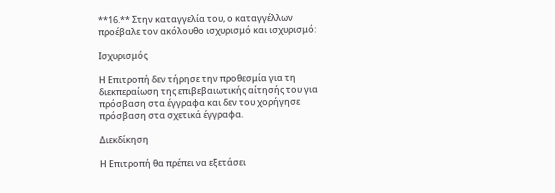**16.** Στην καταγγελία του, ο καταγγέλλων προέβαλε τον ακόλουθο ισχυρισμό και ισχυρισμό:

Ισχυρισμός

Η Επιτροπή δεν τήρησε την προθεσμία για τη διεκπεραίωση της επιβεβαιωτικής αίτησής του για πρόσβαση στα έγγραφα και δεν του χορήγησε πρόσβαση στα σχετικά έγγραφα.

Διεκδίκηση

Η Επιτροπή θα πρέπει να εξετάσει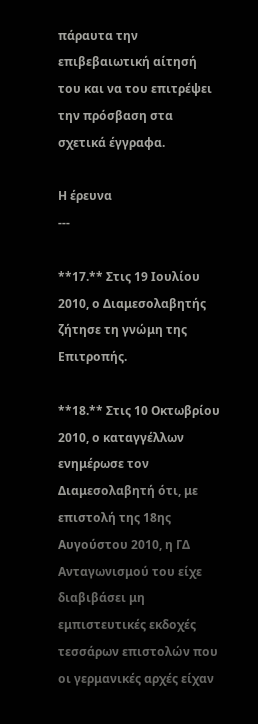πάραυτα την επιβεβαιωτική αίτησή του και να του επιτρέψει την πρόσβαση στα σχετικά έγγραφα.

Η έρευνα
---

**17.** Στις 19 Ιουλίου 2010, ο Διαμεσολαβητής ζήτησε τη γνώμη της Επιτροπής.

**18.** Στις 10 Οκτωβρίου 2010, ο καταγγέλλων ενημέρωσε τον Διαμεσολαβητή ότι, με επιστολή της 18ης Αυγούστου 2010, η ΓΔ Ανταγωνισμού του είχε διαβιβάσει μη εμπιστευτικές εκδοχές τεσσάρων επιστολών που οι γερμανικές αρχές είχαν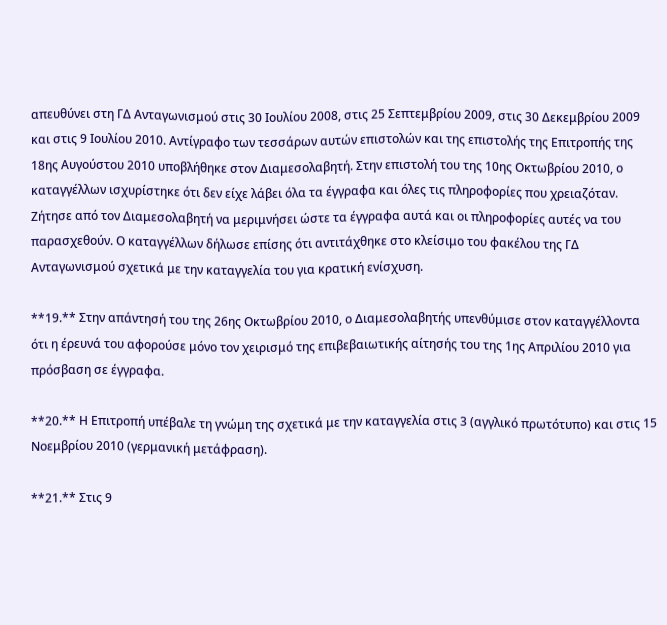απευθύνει στη ΓΔ Ανταγωνισμού στις 30 Ιουλίου 2008, στις 25 Σεπτεμβρίου 2009, στις 30 Δεκεμβρίου 2009 και στις 9 Ιουλίου 2010. Αντίγραφο των τεσσάρων αυτών επιστολών και της επιστολής της Επιτροπής της 18ης Αυγούστου 2010 υποβλήθηκε στον Διαμεσολαβητή. Στην επιστολή του της 10ης Οκτωβρίου 2010, ο καταγγέλλων ισχυρίστηκε ότι δεν είχε λάβει όλα τα έγγραφα και όλες τις πληροφορίες που χρειαζόταν. Ζήτησε από τον Διαμεσολαβητή να μεριμνήσει ώστε τα έγγραφα αυτά και οι πληροφορίες αυτές να του παρασχεθούν. Ο καταγγέλλων δήλωσε επίσης ότι αντιτάχθηκε στο κλείσιμο του φακέλου της ΓΔ Ανταγωνισμού σχετικά με την καταγγελία του για κρατική ενίσχυση.

**19.** Στην απάντησή του της 26ης Οκτωβρίου 2010, ο Διαμεσολαβητής υπενθύμισε στον καταγγέλλοντα ότι η έρευνά του αφορούσε μόνο τον χειρισμό της επιβεβαιωτικής αίτησής του της 1ης Απριλίου 2010 για πρόσβαση σε έγγραφα.

**20.** Η Επιτροπή υπέβαλε τη γνώμη της σχετικά με την καταγγελία στις 3 (αγγλικό πρωτότυπο) και στις 15 Νοεμβρίου 2010 (γερμανική μετάφραση).

**21.** Στις 9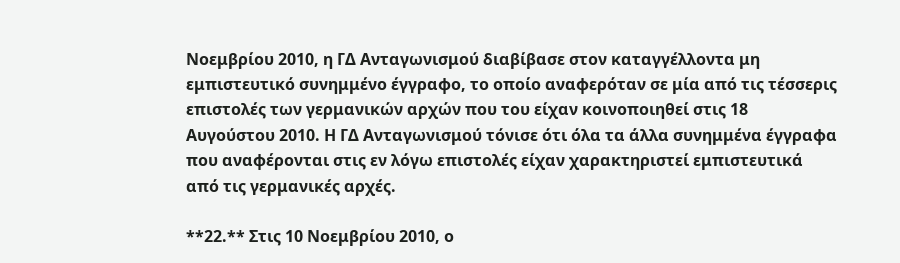Νοεμβρίου 2010, η ΓΔ Ανταγωνισμού διαβίβασε στον καταγγέλλοντα μη εμπιστευτικό συνημμένο έγγραφο, το οποίο αναφερόταν σε μία από τις τέσσερις επιστολές των γερμανικών αρχών που του είχαν κοινοποιηθεί στις 18 Αυγούστου 2010. Η ΓΔ Ανταγωνισμού τόνισε ότι όλα τα άλλα συνημμένα έγγραφα που αναφέρονται στις εν λόγω επιστολές είχαν χαρακτηριστεί εμπιστευτικά από τις γερμανικές αρχές.

**22.** Στις 10 Νοεμβρίου 2010, ο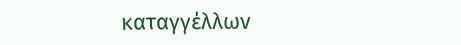καταγγέλλων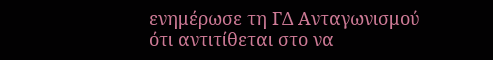ενημέρωσε τη ΓΔ Ανταγωνισμού ότι αντιτίθεται στο να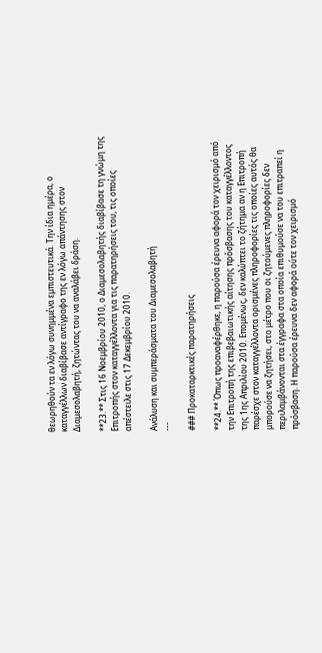θεωρηθούν τα εν λόγω συνημμένα εμπιστευτικά. Την ίδια ημέρα, ο καταγγέλλων διαβίβασε αντίγραφο της εν λόγω απάντησης στον Διαμεσολαβητή, ζητώντας του να αναλάβει δράση.

**23.** Στις 16 Νοεμβρίου 2010, ο Διαμεσολαβητής διαβίβασε τη γνώμη της Επιτροπής στον καταγγέλλοντα για τις παρατηρήσεις του, τις οποίες απέστειλε στις 17 Δεκεμβρίου 2010.

Ανάλυση και συμπεράσματα του Διαμεσολαβητή
---

### Προκαταρκτικές παρατηρήσεις

**24.** Όπως προαναφέρθηκε, η παρούσα έρευνα αφορά τον χειρισμό από την Επιτροπή της επιβεβαιωτικής αίτησης πρόσβασης του καταγγέλλοντος της 1ης Απριλίου 2010. Επομένως, δεν καλύπτει το ζήτημα αν η Επιτροπή παρέσχε στον καταγγέλλοντα ορισμένες πληροφορίες τις οποίες αυτός θα μπορούσε να ζητήσει, στο μέτρο που οι ζητούμενες πληροφορίες δεν περιλαμβάνονται στα έγγραφα στα οποία επιθυμούσε να του επιτραπεί η πρόσβαση. Η παρούσα έρευνα δεν αφορά ούτε τον χειρισμό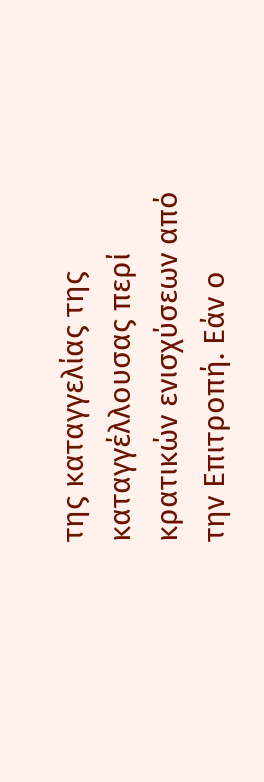της καταγγελίας της καταγγέλλουσας περί κρατικών ενισχύσεων από την Επιτροπή. Εάν ο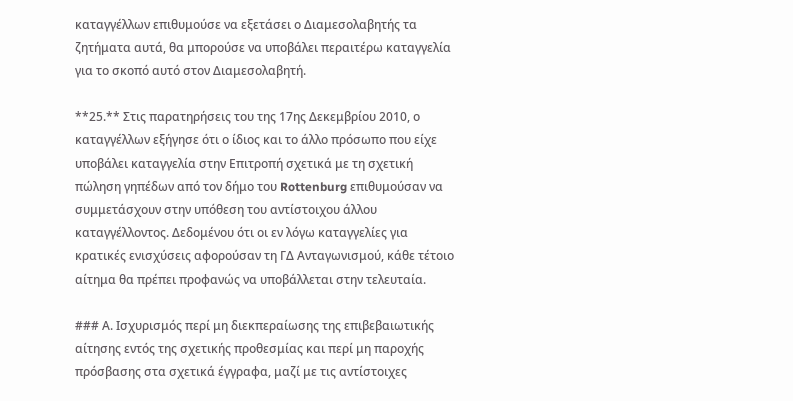καταγγέλλων επιθυμούσε να εξετάσει ο Διαμεσολαβητής τα ζητήματα αυτά, θα μπορούσε να υποβάλει περαιτέρω καταγγελία για το σκοπό αυτό στον Διαμεσολαβητή.

**25.** Στις παρατηρήσεις του της 17ης Δεκεμβρίου 2010, ο καταγγέλλων εξήγησε ότι ο ίδιος και το άλλο πρόσωπο που είχε υποβάλει καταγγελία στην Επιτροπή σχετικά με τη σχετική πώληση γηπέδων από τον δήμο του Rottenburg επιθυμούσαν να συμμετάσχουν στην υπόθεση του αντίστοιχου άλλου καταγγέλλοντος. Δεδομένου ότι οι εν λόγω καταγγελίες για κρατικές ενισχύσεις αφορούσαν τη ΓΔ Ανταγωνισμού, κάθε τέτοιο αίτημα θα πρέπει προφανώς να υποβάλλεται στην τελευταία.

### Α. Ισχυρισμός περί μη διεκπεραίωσης της επιβεβαιωτικής αίτησης εντός της σχετικής προθεσμίας και περί μη παροχής πρόσβασης στα σχετικά έγγραφα, μαζί με τις αντίστοιχες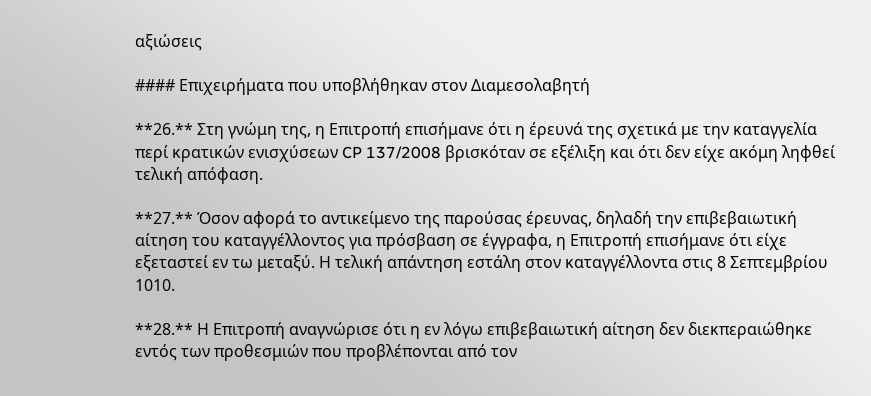αξιώσεις

#### Επιχειρήματα που υποβλήθηκαν στον Διαμεσολαβητή

**26.** Στη γνώμη της, η Επιτροπή επισήμανε ότι η έρευνά της σχετικά με την καταγγελία περί κρατικών ενισχύσεων CP 137/2008 βρισκόταν σε εξέλιξη και ότι δεν είχε ακόμη ληφθεί τελική απόφαση.

**27.** Όσον αφορά το αντικείμενο της παρούσας έρευνας, δηλαδή την επιβεβαιωτική αίτηση του καταγγέλλοντος για πρόσβαση σε έγγραφα, η Επιτροπή επισήμανε ότι είχε εξεταστεί εν τω μεταξύ. Η τελική απάντηση εστάλη στον καταγγέλλοντα στις 8 Σεπτεμβρίου 1010.

**28.** Η Επιτροπή αναγνώρισε ότι η εν λόγω επιβεβαιωτική αίτηση δεν διεκπεραιώθηκε εντός των προθεσμιών που προβλέπονται από τον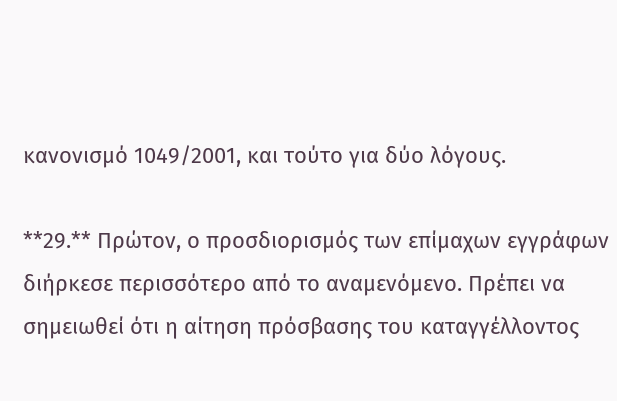κανονισμό 1049/2001, και τούτο για δύο λόγους.

**29.** Πρώτον, ο προσδιορισμός των επίμαχων εγγράφων διήρκεσε περισσότερο από το αναμενόμενο. Πρέπει να σημειωθεί ότι η αίτηση πρόσβασης του καταγγέλλοντος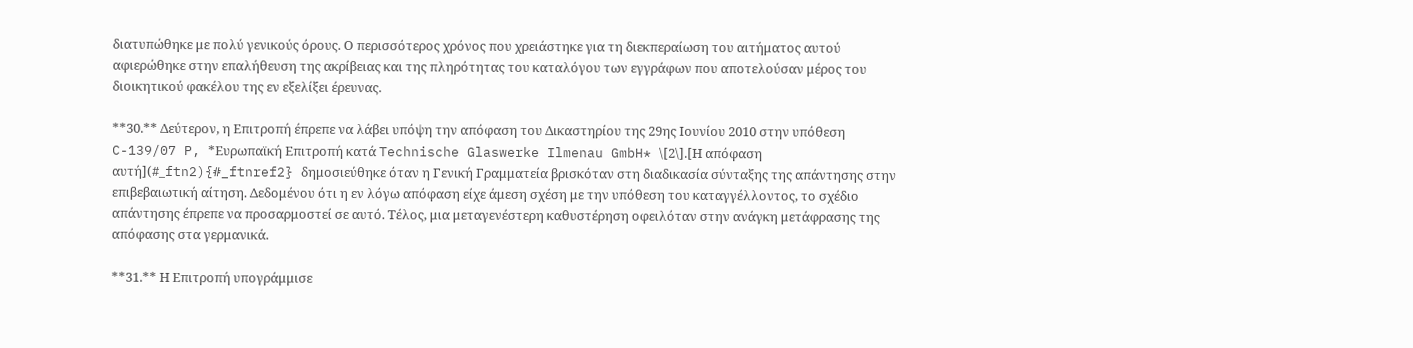διατυπώθηκε με πολύ γενικούς όρους. Ο περισσότερος χρόνος που χρειάστηκε για τη διεκπεραίωση του αιτήματος αυτού αφιερώθηκε στην επαλήθευση της ακρίβειας και της πληρότητας του καταλόγου των εγγράφων που αποτελούσαν μέρος του διοικητικού φακέλου της εν εξελίξει έρευνας.

**30.** Δεύτερον, η Επιτροπή έπρεπε να λάβει υπόψη την απόφαση του Δικαστηρίου της 29ης Ιουνίου 2010 στην υπόθεση C-139/07 P, *Ευρωπαϊκή Επιτροπή κατά Technische Glaswerke Ilmenau GmbH* \[2\].[Η απόφαση αυτή](#_ftn2){#_ftnref2} δημοσιεύθηκε όταν η Γενική Γραμματεία βρισκόταν στη διαδικασία σύνταξης της απάντησης στην επιβεβαιωτική αίτηση. Δεδομένου ότι η εν λόγω απόφαση είχε άμεση σχέση με την υπόθεση του καταγγέλλοντος, το σχέδιο απάντησης έπρεπε να προσαρμοστεί σε αυτό. Τέλος, μια μεταγενέστερη καθυστέρηση οφειλόταν στην ανάγκη μετάφρασης της απόφασης στα γερμανικά.

**31.** Η Επιτροπή υπογράμμισε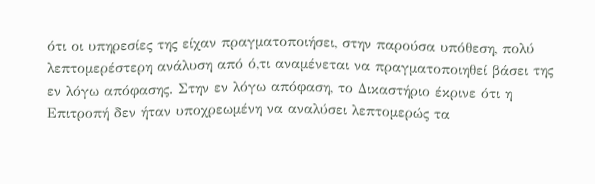ότι οι υπηρεσίες της είχαν πραγματοποιήσει, στην παρούσα υπόθεση, πολύ λεπτομερέστερη ανάλυση από ό,τι αναμένεται να πραγματοποιηθεί βάσει της εν λόγω απόφασης. Στην εν λόγω απόφαση, το Δικαστήριο έκρινε ότι η Επιτροπή δεν ήταν υποχρεωμένη να αναλύσει λεπτομερώς τα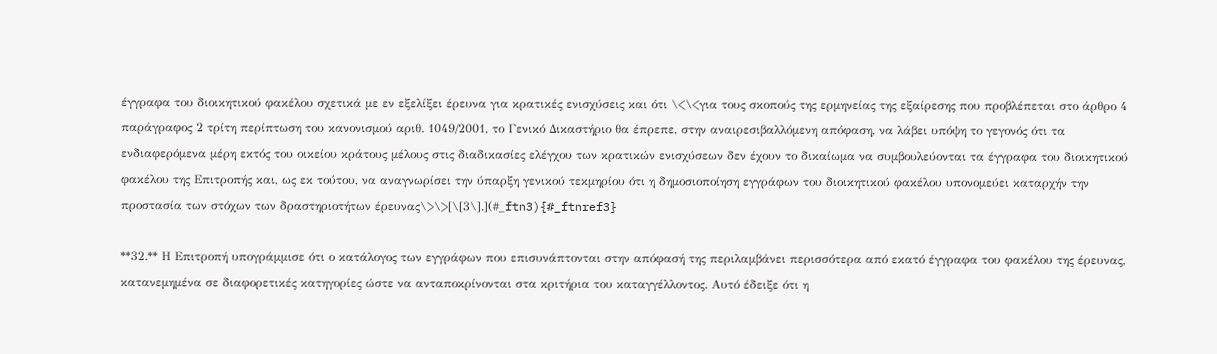έγγραφα του διοικητικού φακέλου σχετικά με εν εξελίξει έρευνα για κρατικές ενισχύσεις και ότι \<\<για τους σκοπούς της ερμηνείας της εξαίρεσης που προβλέπεται στο άρθρο 4 παράγραφος 2 τρίτη περίπτωση του κανονισμού αριθ. 1049/2001, το Γενικό Δικαστήριο θα έπρεπε, στην αναιρεσιβαλλόμενη απόφαση, να λάβει υπόψη το γεγονός ότι τα ενδιαφερόμενα μέρη εκτός του οικείου κράτους μέλους στις διαδικασίες ελέγχου των κρατικών ενισχύσεων δεν έχουν το δικαίωμα να συμβουλεύονται τα έγγραφα του διοικητικού φακέλου της Επιτροπής και, ως εκ τούτου, να αναγνωρίσει την ύπαρξη γενικού τεκμηρίου ότι η δημοσιοποίηση εγγράφων του διοικητικού φακέλου υπονομεύει καταρχήν την προστασία των στόχων των δραστηριοτήτων έρευνας\>\>[\[3\].](#_ftn3){#_ftnref3}

**32.** Η Επιτροπή υπογράμμισε ότι ο κατάλογος των εγγράφων που επισυνάπτονται στην απόφασή της περιλαμβάνει περισσότερα από εκατό έγγραφα του φακέλου της έρευνας, κατανεμημένα σε διαφορετικές κατηγορίες ώστε να ανταποκρίνονται στα κριτήρια του καταγγέλλοντος. Αυτό έδειξε ότι η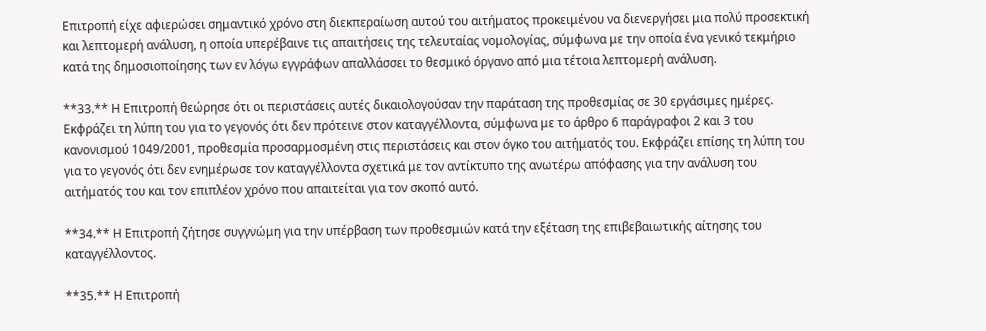Επιτροπή είχε αφιερώσει σημαντικό χρόνο στη διεκπεραίωση αυτού του αιτήματος προκειμένου να διενεργήσει μια πολύ προσεκτική και λεπτομερή ανάλυση, η οποία υπερέβαινε τις απαιτήσεις της τελευταίας νομολογίας, σύμφωνα με την οποία ένα γενικό τεκμήριο κατά της δημοσιοποίησης των εν λόγω εγγράφων απαλλάσσει το θεσμικό όργανο από μια τέτοια λεπτομερή ανάλυση.

**33.** Η Επιτροπή θεώρησε ότι οι περιστάσεις αυτές δικαιολογούσαν την παράταση της προθεσμίας σε 30 εργάσιμες ημέρες. Εκφράζει τη λύπη του για το γεγονός ότι δεν πρότεινε στον καταγγέλλοντα, σύμφωνα με το άρθρο 6 παράγραφοι 2 και 3 του κανονισμού 1049/2001, προθεσμία προσαρμοσμένη στις περιστάσεις και στον όγκο του αιτήματός του. Εκφράζει επίσης τη λύπη του για το γεγονός ότι δεν ενημέρωσε τον καταγγέλλοντα σχετικά με τον αντίκτυπο της ανωτέρω απόφασης για την ανάλυση του αιτήματός του και τον επιπλέον χρόνο που απαιτείται για τον σκοπό αυτό.

**34.** Η Επιτροπή ζήτησε συγγνώμη για την υπέρβαση των προθεσμιών κατά την εξέταση της επιβεβαιωτικής αίτησης του καταγγέλλοντος.

**35.** Η Επιτροπή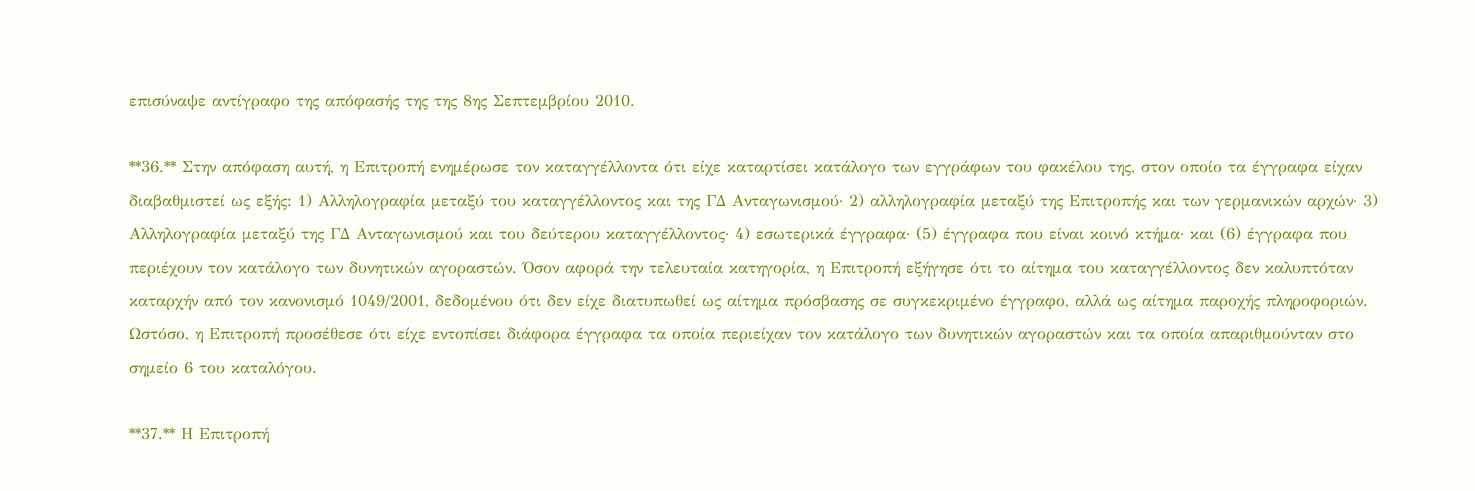επισύναψε αντίγραφο της απόφασής της της 8ης Σεπτεμβρίου 2010.

**36.** Στην απόφαση αυτή, η Επιτροπή ενημέρωσε τον καταγγέλλοντα ότι είχε καταρτίσει κατάλογο των εγγράφων του φακέλου της, στον οποίο τα έγγραφα είχαν διαβαθμιστεί ως εξής: 1) Αλληλογραφία μεταξύ του καταγγέλλοντος και της ΓΔ Ανταγωνισμού· 2) αλληλογραφία μεταξύ της Επιτροπής και των γερμανικών αρχών· 3) Αλληλογραφία μεταξύ της ΓΔ Ανταγωνισμού και του δεύτερου καταγγέλλοντος· 4) εσωτερικά έγγραφα· (5) έγγραφα που είναι κοινό κτήμα· και (6) έγγραφα που περιέχουν τον κατάλογο των δυνητικών αγοραστών. Όσον αφορά την τελευταία κατηγορία, η Επιτροπή εξήγησε ότι το αίτημα του καταγγέλλοντος δεν καλυπτόταν καταρχήν από τον κανονισμό 1049/2001, δεδομένου ότι δεν είχε διατυπωθεί ως αίτημα πρόσβασης σε συγκεκριμένο έγγραφο, αλλά ως αίτημα παροχής πληροφοριών. Ωστόσο, η Επιτροπή προσέθεσε ότι είχε εντοπίσει διάφορα έγγραφα τα οποία περιείχαν τον κατάλογο των δυνητικών αγοραστών και τα οποία απαριθμούνταν στο σημείο 6 του καταλόγου.

**37.** Η Επιτροπή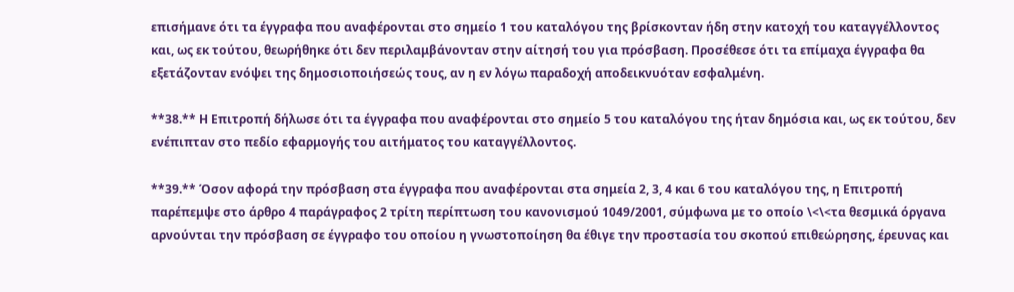επισήμανε ότι τα έγγραφα που αναφέρονται στο σημείο 1 του καταλόγου της βρίσκονταν ήδη στην κατοχή του καταγγέλλοντος και, ως εκ τούτου, θεωρήθηκε ότι δεν περιλαμβάνονταν στην αίτησή του για πρόσβαση. Προσέθεσε ότι τα επίμαχα έγγραφα θα εξετάζονταν ενόψει της δημοσιοποιήσεώς τους, αν η εν λόγω παραδοχή αποδεικνυόταν εσφαλμένη.

**38.** Η Επιτροπή δήλωσε ότι τα έγγραφα που αναφέρονται στο σημείο 5 του καταλόγου της ήταν δημόσια και, ως εκ τούτου, δεν ενέπιπταν στο πεδίο εφαρμογής του αιτήματος του καταγγέλλοντος.

**39.** Όσον αφορά την πρόσβαση στα έγγραφα που αναφέρονται στα σημεία 2, 3, 4 και 6 του καταλόγου της, η Επιτροπή παρέπεμψε στο άρθρο 4 παράγραφος 2 τρίτη περίπτωση του κανονισμού 1049/2001, σύμφωνα με το οποίο \<\<τα θεσμικά όργανα αρνούνται την πρόσβαση σε έγγραφο του οποίου η γνωστοποίηση θα έθιγε την προστασία του σκοπού επιθεώρησης, έρευνας και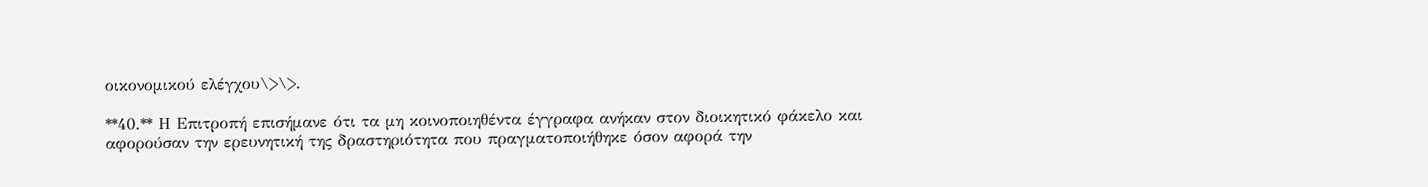οικονομικού ελέγχου\>\>.

**40.** Η Επιτροπή επισήμανε ότι τα μη κοινοποιηθέντα έγγραφα ανήκαν στον διοικητικό φάκελο και αφορούσαν την ερευνητική της δραστηριότητα που πραγματοποιήθηκε όσον αφορά την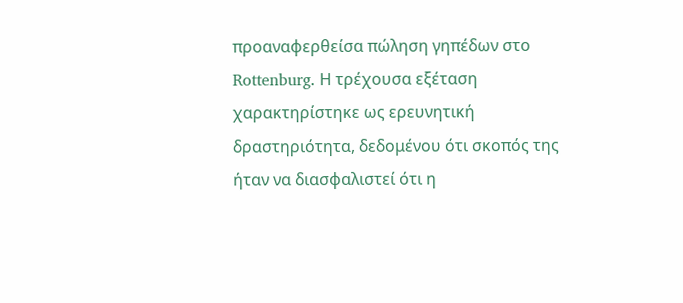προαναφερθείσα πώληση γηπέδων στο Rottenburg. Η τρέχουσα εξέταση χαρακτηρίστηκε ως ερευνητική δραστηριότητα, δεδομένου ότι σκοπός της ήταν να διασφαλιστεί ότι η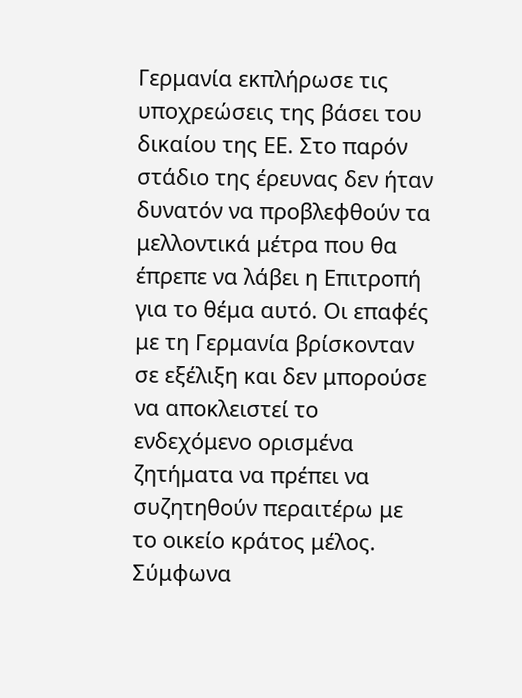Γερμανία εκπλήρωσε τις υποχρεώσεις της βάσει του δικαίου της ΕΕ. Στο παρόν στάδιο της έρευνας δεν ήταν δυνατόν να προβλεφθούν τα μελλοντικά μέτρα που θα έπρεπε να λάβει η Επιτροπή για το θέμα αυτό. Οι επαφές με τη Γερμανία βρίσκονταν σε εξέλιξη και δεν μπορούσε να αποκλειστεί το ενδεχόμενο ορισμένα ζητήματα να πρέπει να συζητηθούν περαιτέρω με το οικείο κράτος μέλος. Σύμφωνα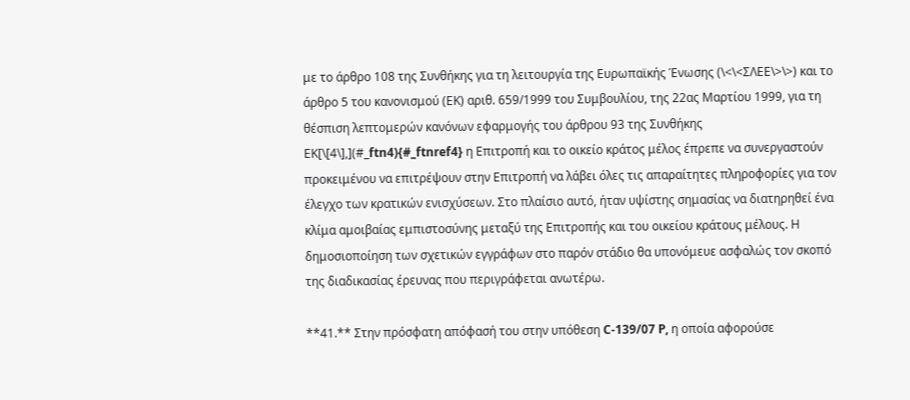με το άρθρο 108 της Συνθήκης για τη λειτουργία της Ευρωπαϊκής Ένωσης (\<\<ΣΛΕΕ\>\>) και το άρθρο 5 του κανονισμού (ΕΚ) αριθ. 659/1999 του Συμβουλίου, της 22ας Μαρτίου 1999, για τη θέσπιση λεπτομερών κανόνων εφαρμογής του άρθρου 93 της Συνθήκης ΕΚ[\[4\],](#_ftn4){#_ftnref4} η Επιτροπή και το οικείο κράτος μέλος έπρεπε να συνεργαστούν προκειμένου να επιτρέψουν στην Επιτροπή να λάβει όλες τις απαραίτητες πληροφορίες για τον έλεγχο των κρατικών ενισχύσεων. Στο πλαίσιο αυτό, ήταν υψίστης σημασίας να διατηρηθεί ένα κλίμα αμοιβαίας εμπιστοσύνης μεταξύ της Επιτροπής και του οικείου κράτους μέλους. Η δημοσιοποίηση των σχετικών εγγράφων στο παρόν στάδιο θα υπονόμευε ασφαλώς τον σκοπό της διαδικασίας έρευνας που περιγράφεται ανωτέρω.

**41.** Στην πρόσφατη απόφασή του στην υπόθεση C-139/07 P, η οποία αφορούσε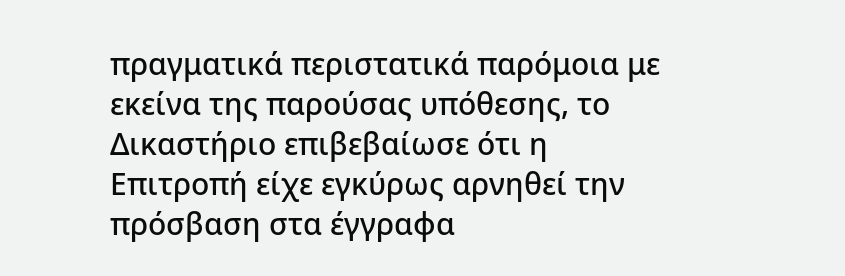πραγματικά περιστατικά παρόμοια με εκείνα της παρούσας υπόθεσης, το Δικαστήριο επιβεβαίωσε ότι η Επιτροπή είχε εγκύρως αρνηθεί την πρόσβαση στα έγγραφα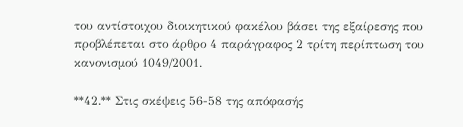του αντίστοιχου διοικητικού φακέλου βάσει της εξαίρεσης που προβλέπεται στο άρθρο 4 παράγραφος 2 τρίτη περίπτωση του κανονισμού 1049/2001.

**42.** Στις σκέψεις 56-58 της απόφασής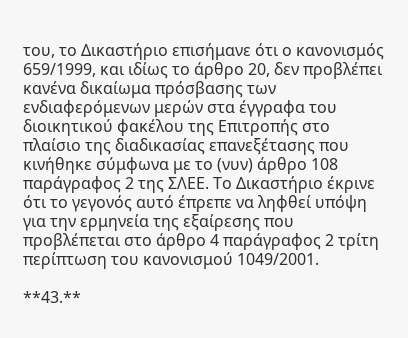του, το Δικαστήριο επισήμανε ότι ο κανονισμός 659/1999, και ιδίως το άρθρο 20, δεν προβλέπει κανένα δικαίωμα πρόσβασης των ενδιαφερόμενων μερών στα έγγραφα του διοικητικού φακέλου της Επιτροπής στο πλαίσιο της διαδικασίας επανεξέτασης που κινήθηκε σύμφωνα με το (νυν) άρθρο 108 παράγραφος 2 της ΣΛΕΕ. Το Δικαστήριο έκρινε ότι το γεγονός αυτό έπρεπε να ληφθεί υπόψη για την ερμηνεία της εξαίρεσης που προβλέπεται στο άρθρο 4 παράγραφος 2 τρίτη περίπτωση του κανονισμού 1049/2001.

**43.**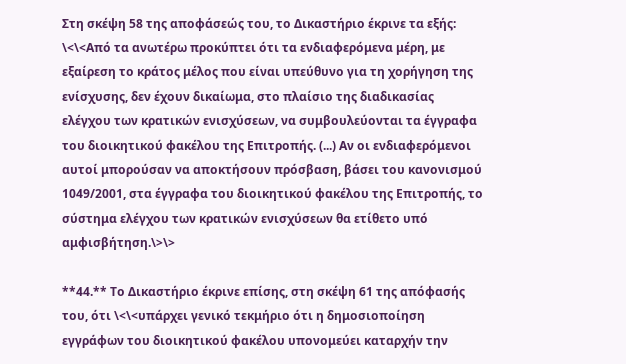Στη σκέψη 58 της αποφάσεώς του, το Δικαστήριο έκρινε τα εξής: \<\<Από τα ανωτέρω προκύπτει ότι τα ενδιαφερόμενα μέρη, με εξαίρεση το κράτος μέλος που είναι υπεύθυνο για τη χορήγηση της ενίσχυσης, δεν έχουν δικαίωμα, στο πλαίσιο της διαδικασίας ελέγχου των κρατικών ενισχύσεων, να συμβουλεύονται τα έγγραφα του διοικητικού φακέλου της Επιτροπής. (...) Αν οι ενδιαφερόμενοι αυτοί μπορούσαν να αποκτήσουν πρόσβαση, βάσει του κανονισμού 1049/2001, στα έγγραφα του διοικητικού φακέλου της Επιτροπής, το σύστημα ελέγχου των κρατικών ενισχύσεων θα ετίθετο υπό αμφισβήτηση.\>\>

**44.** Το Δικαστήριο έκρινε επίσης, στη σκέψη 61 της απόφασής του, ότι \<\<υπάρχει γενικό τεκμήριο ότι η δημοσιοποίηση εγγράφων του διοικητικού φακέλου υπονομεύει καταρχήν την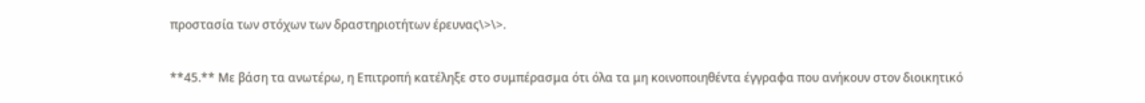προστασία των στόχων των δραστηριοτήτων έρευνας\>\>.

**45.** Με βάση τα ανωτέρω, η Επιτροπή κατέληξε στο συμπέρασμα ότι όλα τα μη κοινοποιηθέντα έγγραφα που ανήκουν στον διοικητικό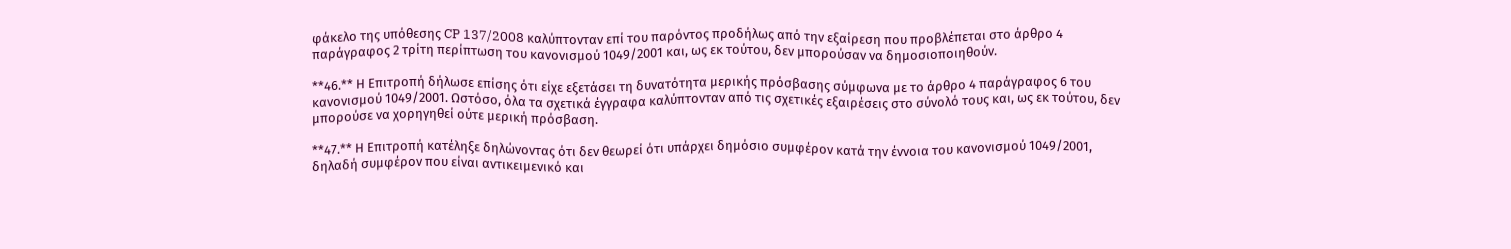φάκελο της υπόθεσης CP 137/2008 καλύπτονταν επί του παρόντος προδήλως από την εξαίρεση που προβλέπεται στο άρθρο 4 παράγραφος 2 τρίτη περίπτωση του κανονισμού 1049/2001 και, ως εκ τούτου, δεν μπορούσαν να δημοσιοποιηθούν.

**46.** Η Επιτροπή δήλωσε επίσης ότι είχε εξετάσει τη δυνατότητα μερικής πρόσβασης σύμφωνα με το άρθρο 4 παράγραφος 6 του κανονισμού 1049/2001. Ωστόσο, όλα τα σχετικά έγγραφα καλύπτονταν από τις σχετικές εξαιρέσεις στο σύνολό τους και, ως εκ τούτου, δεν μπορούσε να χορηγηθεί ούτε μερική πρόσβαση.

**47.** Η Επιτροπή κατέληξε δηλώνοντας ότι δεν θεωρεί ότι υπάρχει δημόσιο συμφέρον κατά την έννοια του κανονισμού 1049/2001, δηλαδή συμφέρον που είναι αντικειμενικό και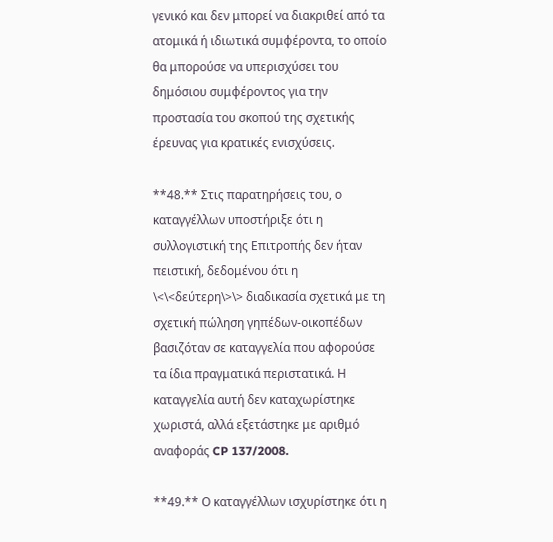γενικό και δεν μπορεί να διακριθεί από τα ατομικά ή ιδιωτικά συμφέροντα, το οποίο θα μπορούσε να υπερισχύσει του δημόσιου συμφέροντος για την προστασία του σκοπού της σχετικής έρευνας για κρατικές ενισχύσεις.

**48.** Στις παρατηρήσεις του, ο καταγγέλλων υποστήριξε ότι η συλλογιστική της Επιτροπής δεν ήταν πειστική, δεδομένου ότι η \<\<δεύτερη\>\> διαδικασία σχετικά με τη σχετική πώληση γηπέδων-οικοπέδων βασιζόταν σε καταγγελία που αφορούσε τα ίδια πραγματικά περιστατικά. Η καταγγελία αυτή δεν καταχωρίστηκε χωριστά, αλλά εξετάστηκε με αριθμό αναφοράς CP 137/2008.

**49.** Ο καταγγέλλων ισχυρίστηκε ότι η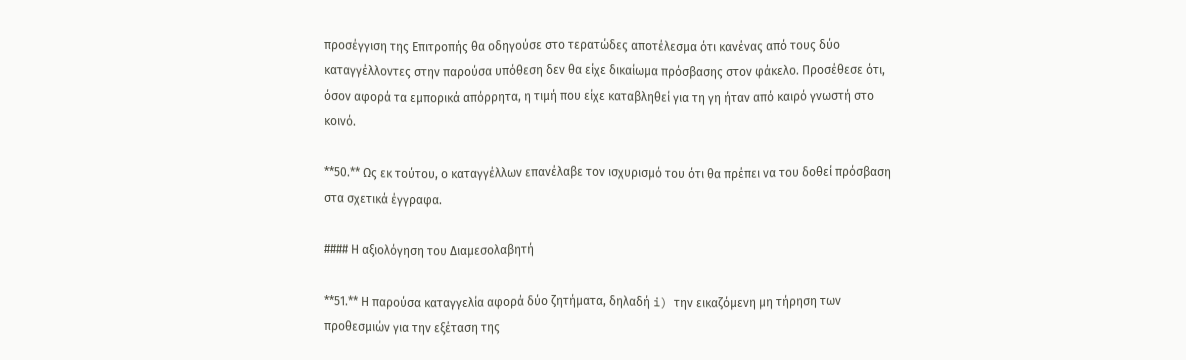προσέγγιση της Επιτροπής θα οδηγούσε στο τερατώδες αποτέλεσμα ότι κανένας από τους δύο καταγγέλλοντες στην παρούσα υπόθεση δεν θα είχε δικαίωμα πρόσβασης στον φάκελο. Προσέθεσε ότι, όσον αφορά τα εμπορικά απόρρητα, η τιμή που είχε καταβληθεί για τη γη ήταν από καιρό γνωστή στο κοινό.

**50.** Ως εκ τούτου, ο καταγγέλλων επανέλαβε τον ισχυρισμό του ότι θα πρέπει να του δοθεί πρόσβαση στα σχετικά έγγραφα.

#### Η αξιολόγηση του Διαμεσολαβητή

**51.** Η παρούσα καταγγελία αφορά δύο ζητήματα, δηλαδή i) την εικαζόμενη μη τήρηση των προθεσμιών για την εξέταση της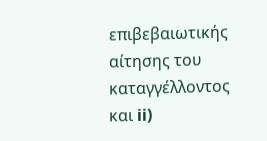επιβεβαιωτικής αίτησης του καταγγέλλοντος και ii)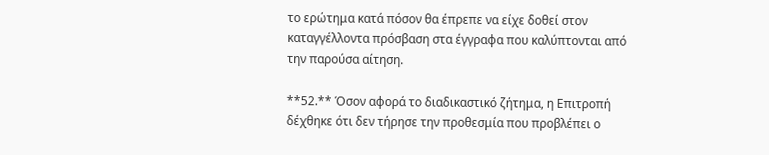το ερώτημα κατά πόσον θα έπρεπε να είχε δοθεί στον καταγγέλλοντα πρόσβαση στα έγγραφα που καλύπτονται από την παρούσα αίτηση.

**52.** Όσον αφορά το διαδικαστικό ζήτημα, η Επιτροπή δέχθηκε ότι δεν τήρησε την προθεσμία που προβλέπει ο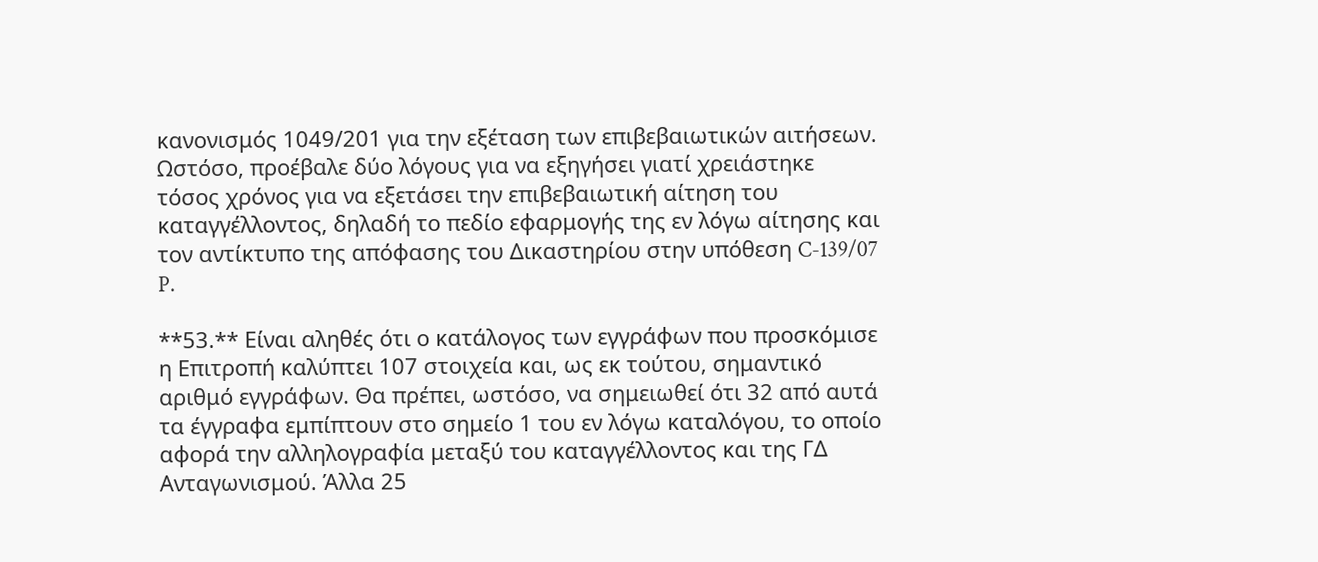κανονισμός 1049/201 για την εξέταση των επιβεβαιωτικών αιτήσεων. Ωστόσο, προέβαλε δύο λόγους για να εξηγήσει γιατί χρειάστηκε τόσος χρόνος για να εξετάσει την επιβεβαιωτική αίτηση του καταγγέλλοντος, δηλαδή το πεδίο εφαρμογής της εν λόγω αίτησης και τον αντίκτυπο της απόφασης του Δικαστηρίου στην υπόθεση C-139/07 P.

**53.** Είναι αληθές ότι ο κατάλογος των εγγράφων που προσκόμισε η Επιτροπή καλύπτει 107 στοιχεία και, ως εκ τούτου, σημαντικό αριθμό εγγράφων. Θα πρέπει, ωστόσο, να σημειωθεί ότι 32 από αυτά τα έγγραφα εμπίπτουν στο σημείο 1 του εν λόγω καταλόγου, το οποίο αφορά την αλληλογραφία μεταξύ του καταγγέλλοντος και της ΓΔ Ανταγωνισμού. Άλλα 25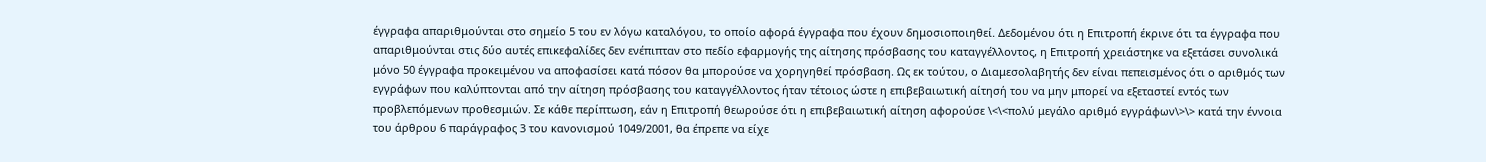έγγραφα απαριθμούνται στο σημείο 5 του εν λόγω καταλόγου, το οποίο αφορά έγγραφα που έχουν δημοσιοποιηθεί. Δεδομένου ότι η Επιτροπή έκρινε ότι τα έγγραφα που απαριθμούνται στις δύο αυτές επικεφαλίδες δεν ενέπιπταν στο πεδίο εφαρμογής της αίτησης πρόσβασης του καταγγέλλοντος, η Επιτροπή χρειάστηκε να εξετάσει συνολικά μόνο 50 έγγραφα προκειμένου να αποφασίσει κατά πόσον θα μπορούσε να χορηγηθεί πρόσβαση. Ως εκ τούτου, ο Διαμεσολαβητής δεν είναι πεπεισμένος ότι ο αριθμός των εγγράφων που καλύπτονται από την αίτηση πρόσβασης του καταγγέλλοντος ήταν τέτοιος ώστε η επιβεβαιωτική αίτησή του να μην μπορεί να εξεταστεί εντός των προβλεπόμενων προθεσμιών. Σε κάθε περίπτωση, εάν η Επιτροπή θεωρούσε ότι η επιβεβαιωτική αίτηση αφορούσε \<\<πολύ μεγάλο αριθμό εγγράφων\>\> κατά την έννοια του άρθρου 6 παράγραφος 3 του κανονισμού 1049/2001, θα έπρεπε να είχε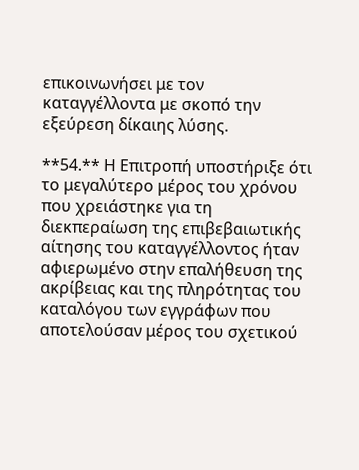επικοινωνήσει με τον καταγγέλλοντα με σκοπό την εξεύρεση δίκαιης λύσης.

**54.** Η Επιτροπή υποστήριξε ότι το μεγαλύτερο μέρος του χρόνου που χρειάστηκε για τη διεκπεραίωση της επιβεβαιωτικής αίτησης του καταγγέλλοντος ήταν αφιερωμένο στην επαλήθευση της ακρίβειας και της πληρότητας του καταλόγου των εγγράφων που αποτελούσαν μέρος του σχετικού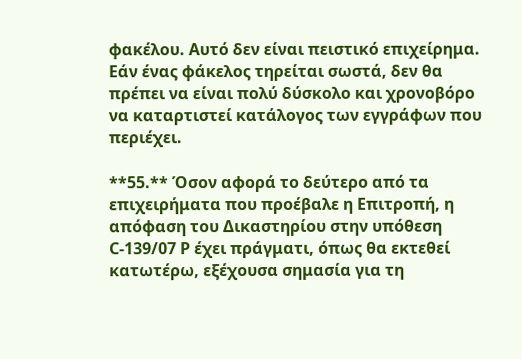φακέλου. Αυτό δεν είναι πειστικό επιχείρημα. Εάν ένας φάκελος τηρείται σωστά, δεν θα πρέπει να είναι πολύ δύσκολο και χρονοβόρο να καταρτιστεί κατάλογος των εγγράφων που περιέχει.

**55.** Όσον αφορά το δεύτερο από τα επιχειρήματα που προέβαλε η Επιτροπή, η απόφαση του Δικαστηρίου στην υπόθεση C-139/07 P έχει πράγματι, όπως θα εκτεθεί κατωτέρω, εξέχουσα σημασία για τη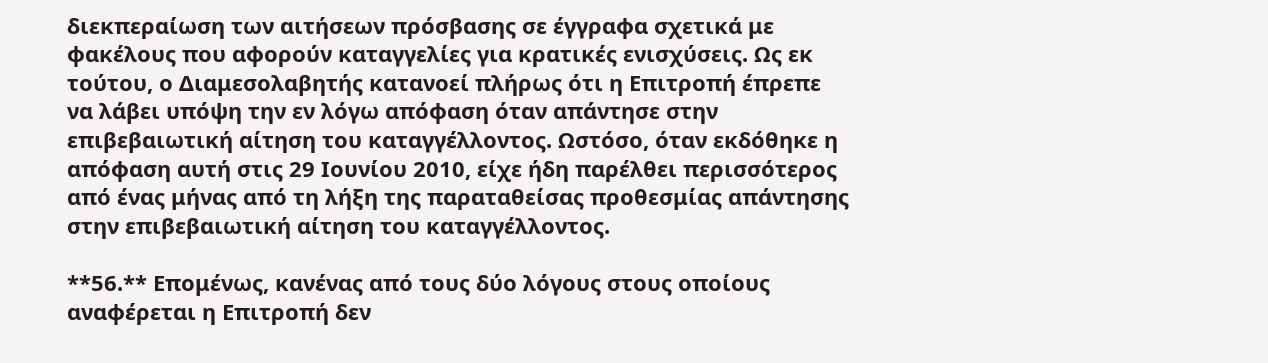διεκπεραίωση των αιτήσεων πρόσβασης σε έγγραφα σχετικά με φακέλους που αφορούν καταγγελίες για κρατικές ενισχύσεις. Ως εκ τούτου, ο Διαμεσολαβητής κατανοεί πλήρως ότι η Επιτροπή έπρεπε να λάβει υπόψη την εν λόγω απόφαση όταν απάντησε στην επιβεβαιωτική αίτηση του καταγγέλλοντος. Ωστόσο, όταν εκδόθηκε η απόφαση αυτή στις 29 Ιουνίου 2010, είχε ήδη παρέλθει περισσότερος από ένας μήνας από τη λήξη της παραταθείσας προθεσμίας απάντησης στην επιβεβαιωτική αίτηση του καταγγέλλοντος.

**56.** Επομένως, κανένας από τους δύο λόγους στους οποίους αναφέρεται η Επιτροπή δεν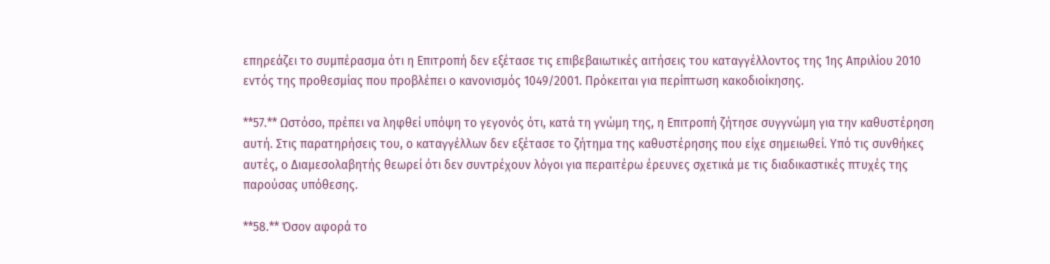επηρεάζει το συμπέρασμα ότι η Επιτροπή δεν εξέτασε τις επιβεβαιωτικές αιτήσεις του καταγγέλλοντος της 1ης Απριλίου 2010 εντός της προθεσμίας που προβλέπει ο κανονισμός 1049/2001. Πρόκειται για περίπτωση κακοδιοίκησης.

**57.** Ωστόσο, πρέπει να ληφθεί υπόψη το γεγονός ότι, κατά τη γνώμη της, η Επιτροπή ζήτησε συγγνώμη για την καθυστέρηση αυτή. Στις παρατηρήσεις του, ο καταγγέλλων δεν εξέτασε το ζήτημα της καθυστέρησης που είχε σημειωθεί. Υπό τις συνθήκες αυτές, ο Διαμεσολαβητής θεωρεί ότι δεν συντρέχουν λόγοι για περαιτέρω έρευνες σχετικά με τις διαδικαστικές πτυχές της παρούσας υπόθεσης.

**58.** Όσον αφορά το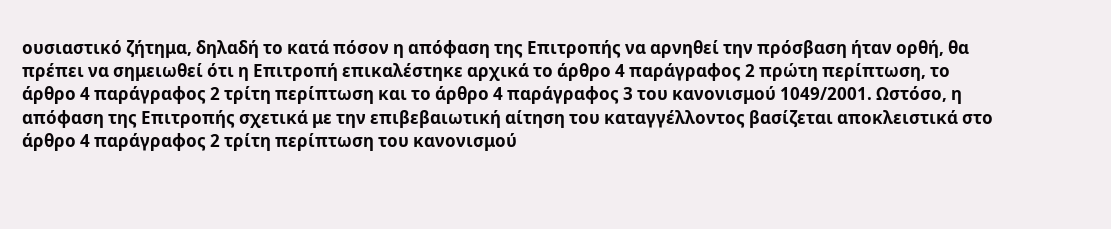ουσιαστικό ζήτημα, δηλαδή το κατά πόσον η απόφαση της Επιτροπής να αρνηθεί την πρόσβαση ήταν ορθή, θα πρέπει να σημειωθεί ότι η Επιτροπή επικαλέστηκε αρχικά το άρθρο 4 παράγραφος 2 πρώτη περίπτωση, το άρθρο 4 παράγραφος 2 τρίτη περίπτωση και το άρθρο 4 παράγραφος 3 του κανονισμού 1049/2001. Ωστόσο, η απόφαση της Επιτροπής σχετικά με την επιβεβαιωτική αίτηση του καταγγέλλοντος βασίζεται αποκλειστικά στο άρθρο 4 παράγραφος 2 τρίτη περίπτωση του κανονισμού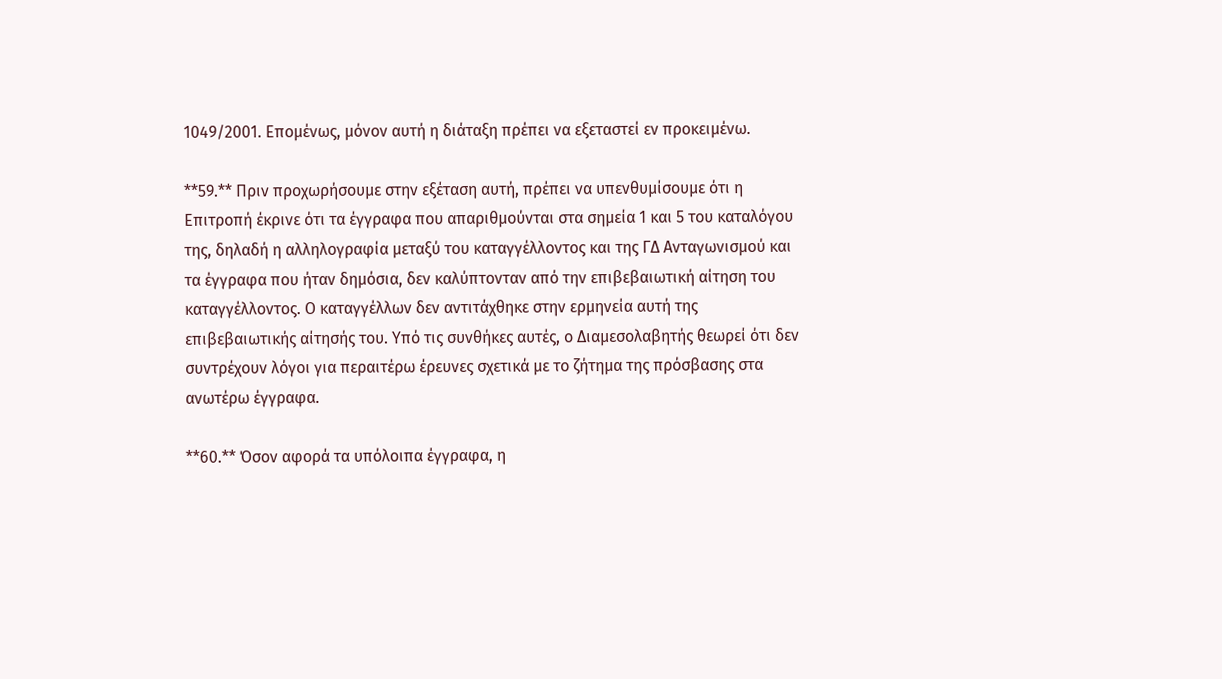1049/2001. Επομένως, μόνον αυτή η διάταξη πρέπει να εξεταστεί εν προκειμένω.

**59.** Πριν προχωρήσουμε στην εξέταση αυτή, πρέπει να υπενθυμίσουμε ότι η Επιτροπή έκρινε ότι τα έγγραφα που απαριθμούνται στα σημεία 1 και 5 του καταλόγου της, δηλαδή η αλληλογραφία μεταξύ του καταγγέλλοντος και της ΓΔ Ανταγωνισμού και τα έγγραφα που ήταν δημόσια, δεν καλύπτονταν από την επιβεβαιωτική αίτηση του καταγγέλλοντος. Ο καταγγέλλων δεν αντιτάχθηκε στην ερμηνεία αυτή της επιβεβαιωτικής αίτησής του. Υπό τις συνθήκες αυτές, ο Διαμεσολαβητής θεωρεί ότι δεν συντρέχουν λόγοι για περαιτέρω έρευνες σχετικά με το ζήτημα της πρόσβασης στα ανωτέρω έγγραφα.

**60.** Όσον αφορά τα υπόλοιπα έγγραφα, η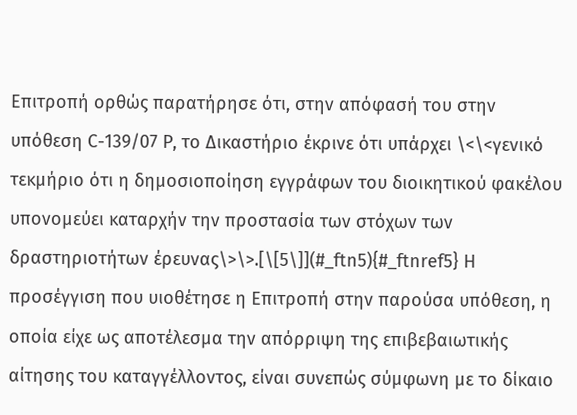Επιτροπή ορθώς παρατήρησε ότι, στην απόφασή του στην υπόθεση C-139/07 P, το Δικαστήριο έκρινε ότι υπάρχει \<\<γενικό τεκμήριο ότι η δημοσιοποίηση εγγράφων του διοικητικού φακέλου υπονομεύει καταρχήν την προστασία των στόχων των δραστηριοτήτων έρευνας\>\>.[\[5\]](#_ftn5){#_ftnref5} Η προσέγγιση που υιοθέτησε η Επιτροπή στην παρούσα υπόθεση, η οποία είχε ως αποτέλεσμα την απόρριψη της επιβεβαιωτικής αίτησης του καταγγέλλοντος, είναι συνεπώς σύμφωνη με το δίκαιο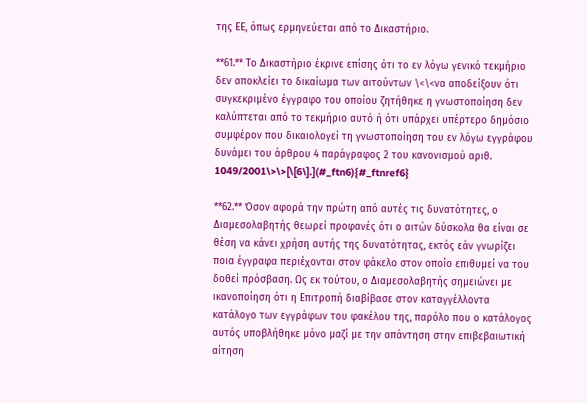της ΕΕ, όπως ερμηνεύεται από το Δικαστήριο.

**61.** Το Δικαστήριο έκρινε επίσης ότι το εν λόγω γενικό τεκμήριο δεν αποκλείει το δικαίωμα των αιτούντων \<\<να αποδείξουν ότι συγκεκριμένο έγγραφο του οποίου ζητήθηκε η γνωστοποίηση δεν καλύπτεται από το τεκμήριο αυτό ή ότι υπάρχει υπέρτερο δημόσιο συμφέρον που δικαιολογεί τη γνωστοποίηση του εν λόγω εγγράφου δυνάμει του άρθρου 4 παράγραφος 2 του κανονισμού αριθ. 1049/2001\>\>[\[6\].](#_ftn6){#_ftnref6}

**62.** Όσον αφορά την πρώτη από αυτές τις δυνατότητες, ο Διαμεσολαβητής θεωρεί προφανές ότι ο αιτών δύσκολα θα είναι σε θέση να κάνει χρήση αυτής της δυνατότητας, εκτός εάν γνωρίζει ποια έγγραφα περιέχονται στον φάκελο στον οποίο επιθυμεί να του δοθεί πρόσβαση. Ως εκ τούτου, ο Διαμεσολαβητής σημειώνει με ικανοποίηση ότι η Επιτροπή διαβίβασε στον καταγγέλλοντα κατάλογο των εγγράφων του φακέλου της, παρόλο που ο κατάλογος αυτός υποβλήθηκε μόνο μαζί με την απάντηση στην επιβεβαιωτική αίτηση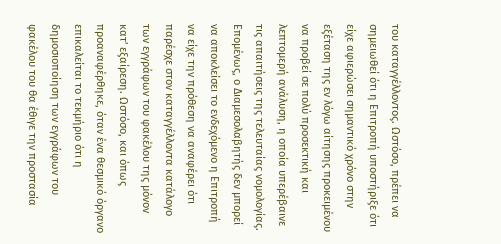του καταγγέλλοντος. Ωστόσο, πρέπει να σημειωθεί ότι η Επιτροπή υποστήριξε ότι είχε αφιερώσει σημαντικό χρόνο στην εξέταση της εν λόγω αίτησης προκειμένου να προβεί σε πολύ προσεκτική και λεπτομερή ανάλυση, η οποία υπερέβαινε τις απαιτήσεις της τελευταίας νομολογίας. Επομένως, ο Διαμεσολαβητής δεν μπορεί να αποκλείσει το ενδεχόμενο η Επιτροπή να είχε την πρόθεση να αναφέρει ότι παρέσχε στον καταγγέλλοντα κατάλογο των εγγράφων του φακέλου της μόνον κατ' εξαίρεση. Ωστόσο, και όπως προαναφέρθηκε, όταν ένα θεσμικό όργανο επικαλείται το τεκμήριο ότι η δημοσιοποίηση των εγγράφων του φακέλου του θα έθιγε την προστασία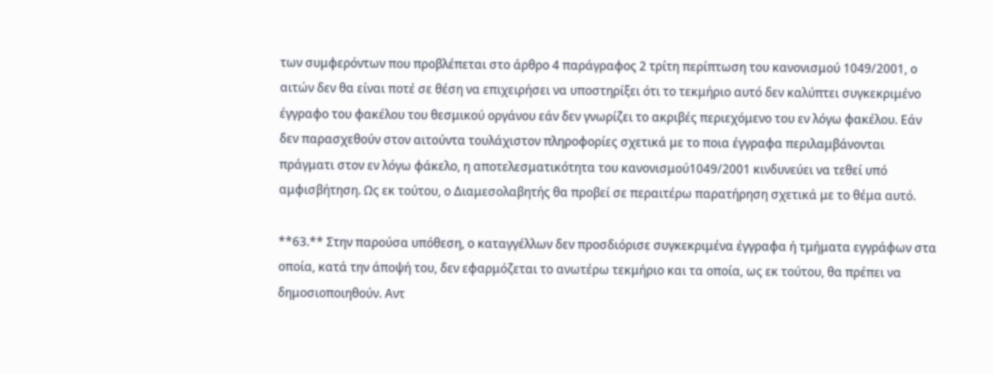των συμφερόντων που προβλέπεται στο άρθρο 4 παράγραφος 2 τρίτη περίπτωση του κανονισμού 1049/2001, ο αιτών δεν θα είναι ποτέ σε θέση να επιχειρήσει να υποστηρίξει ότι το τεκμήριο αυτό δεν καλύπτει συγκεκριμένο έγγραφο του φακέλου του θεσμικού οργάνου εάν δεν γνωρίζει το ακριβές περιεχόμενο του εν λόγω φακέλου. Εάν δεν παρασχεθούν στον αιτούντα τουλάχιστον πληροφορίες σχετικά με το ποια έγγραφα περιλαμβάνονται πράγματι στον εν λόγω φάκελο, η αποτελεσματικότητα του κανονισμού1049/2001 κινδυνεύει να τεθεί υπό αμφισβήτηση. Ως εκ τούτου, ο Διαμεσολαβητής θα προβεί σε περαιτέρω παρατήρηση σχετικά με το θέμα αυτό.

**63.** Στην παρούσα υπόθεση, ο καταγγέλλων δεν προσδιόρισε συγκεκριμένα έγγραφα ή τμήματα εγγράφων στα οποία, κατά την άποψή του, δεν εφαρμόζεται το ανωτέρω τεκμήριο και τα οποία, ως εκ τούτου, θα πρέπει να δημοσιοποιηθούν. Αντ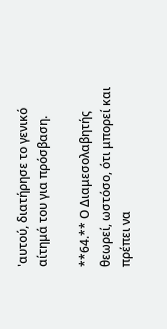'αυτού, διατήρησε το γενικό αίτημά του για πρόσβαση.

**64.** Ο Διαμεσολαβητής θεωρεί, ωστόσο, ότι μπορεί και πρέπει να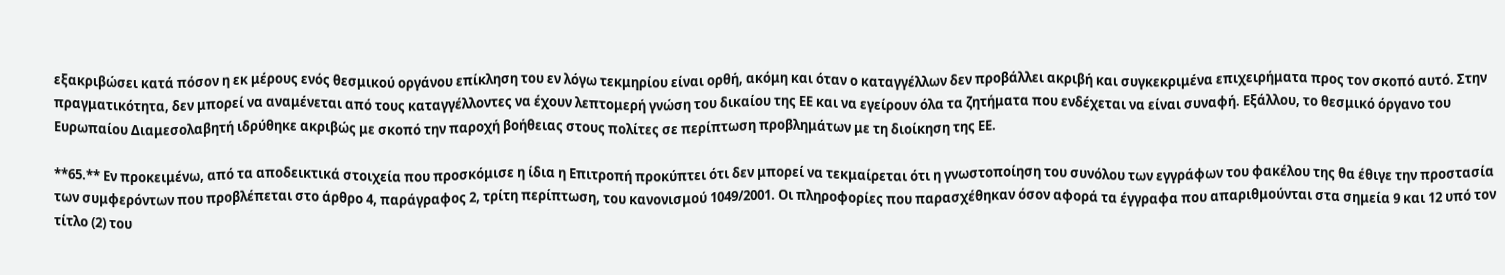εξακριβώσει κατά πόσον η εκ μέρους ενός θεσμικού οργάνου επίκληση του εν λόγω τεκμηρίου είναι ορθή, ακόμη και όταν ο καταγγέλλων δεν προβάλλει ακριβή και συγκεκριμένα επιχειρήματα προς τον σκοπό αυτό. Στην πραγματικότητα, δεν μπορεί να αναμένεται από τους καταγγέλλοντες να έχουν λεπτομερή γνώση του δικαίου της ΕΕ και να εγείρουν όλα τα ζητήματα που ενδέχεται να είναι συναφή. Εξάλλου, το θεσμικό όργανο του Ευρωπαίου Διαμεσολαβητή ιδρύθηκε ακριβώς με σκοπό την παροχή βοήθειας στους πολίτες σε περίπτωση προβλημάτων με τη διοίκηση της ΕΕ.

**65.** Εν προκειμένω, από τα αποδεικτικά στοιχεία που προσκόμισε η ίδια η Επιτροπή προκύπτει ότι δεν μπορεί να τεκμαίρεται ότι η γνωστοποίηση του συνόλου των εγγράφων του φακέλου της θα έθιγε την προστασία των συμφερόντων που προβλέπεται στο άρθρο 4, παράγραφος 2, τρίτη περίπτωση, του κανονισμού 1049/2001. Οι πληροφορίες που παρασχέθηκαν όσον αφορά τα έγγραφα που απαριθμούνται στα σημεία 9 και 12 υπό τον τίτλο (2) του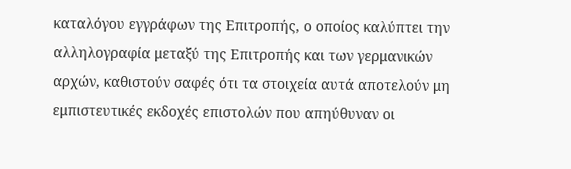καταλόγου εγγράφων της Επιτροπής, ο οποίος καλύπτει την αλληλογραφία μεταξύ της Επιτροπής και των γερμανικών αρχών, καθιστούν σαφές ότι τα στοιχεία αυτά αποτελούν μη εμπιστευτικές εκδοχές επιστολών που απηύθυναν οι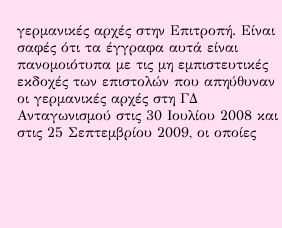γερμανικές αρχές στην Επιτροπή. Είναι σαφές ότι τα έγγραφα αυτά είναι πανομοιότυπα με τις μη εμπιστευτικές εκδοχές των επιστολών που απηύθυναν οι γερμανικές αρχές στη ΓΔ Ανταγωνισμού στις 30 Ιουλίου 2008 και στις 25 Σεπτεμβρίου 2009, οι οποίες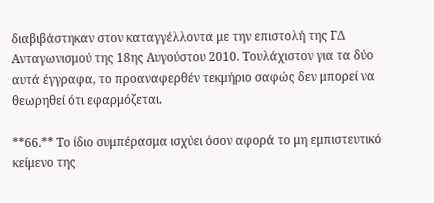διαβιβάστηκαν στον καταγγέλλοντα με την επιστολή της ΓΔ Ανταγωνισμού της 18ης Αυγούστου 2010. Τουλάχιστον για τα δύο αυτά έγγραφα, το προαναφερθέν τεκμήριο σαφώς δεν μπορεί να θεωρηθεί ότι εφαρμόζεται.

**66.** Το ίδιο συμπέρασμα ισχύει όσον αφορά το μη εμπιστευτικό κείμενο της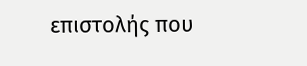επιστολής που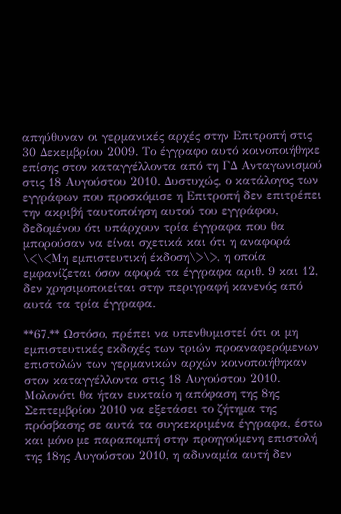απηύθυναν οι γερμανικές αρχές στην Επιτροπή στις 30 Δεκεμβρίου 2009. Το έγγραφο αυτό κοινοποιήθηκε επίσης στον καταγγέλλοντα από τη ΓΔ Ανταγωνισμού στις 18 Αυγούστου 2010. Δυστυχώς, ο κατάλογος των εγγράφων που προσκόμισε η Επιτροπή δεν επιτρέπει την ακριβή ταυτοποίηση αυτού του εγγράφου, δεδομένου ότι υπάρχουν τρία έγγραφα που θα μπορούσαν να είναι σχετικά και ότι η αναφορά \<\<Μη εμπιστευτική έκδοση\>\>, η οποία εμφανίζεται όσον αφορά τα έγγραφα αριθ. 9 και 12, δεν χρησιμοποιείται στην περιγραφή κανενός από αυτά τα τρία έγγραφα.

**67.** Ωστόσο, πρέπει να υπενθυμιστεί ότι οι μη εμπιστευτικές εκδοχές των τριών προαναφερόμενων επιστολών των γερμανικών αρχών κοινοποιήθηκαν στον καταγγέλλοντα στις 18 Αυγούστου 2010. Μολονότι θα ήταν ευκταίο η απόφαση της 8ης Σεπτεμβρίου 2010 να εξετάσει το ζήτημα της πρόσβασης σε αυτά τα συγκεκριμένα έγγραφα, έστω και μόνο με παραπομπή στην προηγούμενη επιστολή της 18ης Αυγούστου 2010, η αδυναμία αυτή δεν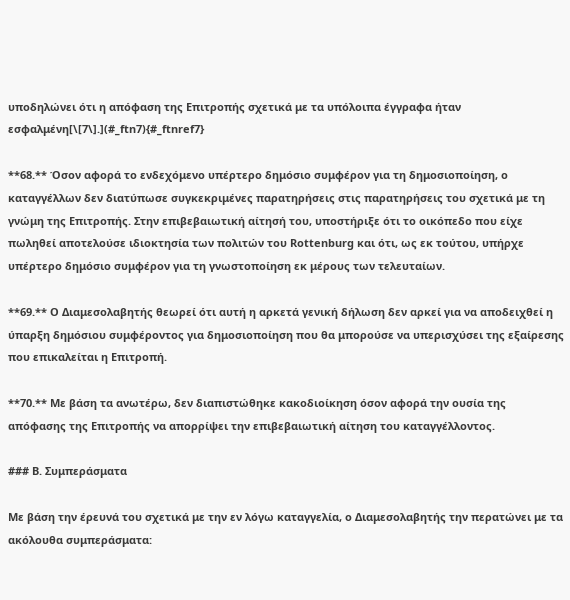υποδηλώνει ότι η απόφαση της Επιτροπής σχετικά με τα υπόλοιπα έγγραφα ήταν εσφαλμένη[\[7\].](#_ftn7){#_ftnref7}

**68.** Όσον αφορά το ενδεχόμενο υπέρτερο δημόσιο συμφέρον για τη δημοσιοποίηση, ο καταγγέλλων δεν διατύπωσε συγκεκριμένες παρατηρήσεις στις παρατηρήσεις του σχετικά με τη γνώμη της Επιτροπής. Στην επιβεβαιωτική αίτησή του, υποστήριξε ότι το οικόπεδο που είχε πωληθεί αποτελούσε ιδιοκτησία των πολιτών του Rottenburg και ότι, ως εκ τούτου, υπήρχε υπέρτερο δημόσιο συμφέρον για τη γνωστοποίηση εκ μέρους των τελευταίων.

**69.** Ο Διαμεσολαβητής θεωρεί ότι αυτή η αρκετά γενική δήλωση δεν αρκεί για να αποδειχθεί η ύπαρξη δημόσιου συμφέροντος για δημοσιοποίηση που θα μπορούσε να υπερισχύσει της εξαίρεσης που επικαλείται η Επιτροπή.

**70.** Με βάση τα ανωτέρω, δεν διαπιστώθηκε κακοδιοίκηση όσον αφορά την ουσία της απόφασης της Επιτροπής να απορρίψει την επιβεβαιωτική αίτηση του καταγγέλλοντος.

### Β. Συμπεράσματα

Με βάση την έρευνά του σχετικά με την εν λόγω καταγγελία, ο Διαμεσολαβητής την περατώνει με τα ακόλουθα συμπεράσματα: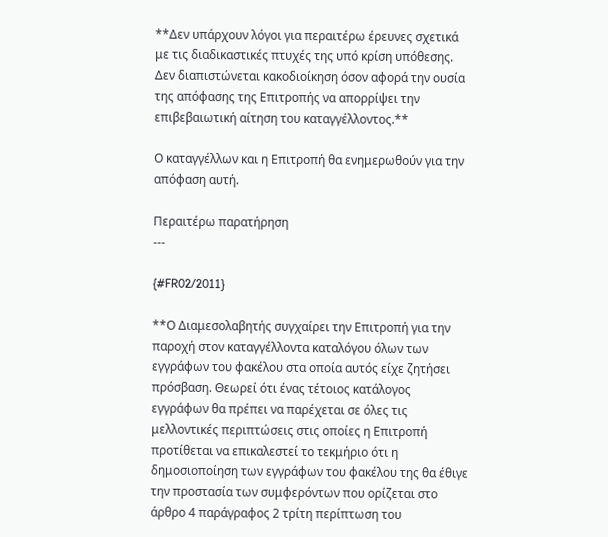**Δεν υπάρχουν λόγοι για περαιτέρω έρευνες σχετικά με τις διαδικαστικές πτυχές της υπό κρίση υπόθεσης. Δεν διαπιστώνεται κακοδιοίκηση όσον αφορά την ουσία της απόφασης της Επιτροπής να απορρίψει την επιβεβαιωτική αίτηση του καταγγέλλοντος.**

Ο καταγγέλλων και η Επιτροπή θα ενημερωθούν για την απόφαση αυτή.

Περαιτέρω παρατήρηση
---

{#FR02/2011}

**Ο Διαμεσολαβητής συγχαίρει την Επιτροπή για την παροχή στον καταγγέλλοντα καταλόγου όλων των εγγράφων του φακέλου στα οποία αυτός είχε ζητήσει πρόσβαση. Θεωρεί ότι ένας τέτοιος κατάλογος εγγράφων θα πρέπει να παρέχεται σε όλες τις μελλοντικές περιπτώσεις στις οποίες η Επιτροπή προτίθεται να επικαλεστεί το τεκμήριο ότι η δημοσιοποίηση των εγγράφων του φακέλου της θα έθιγε την προστασία των συμφερόντων που ορίζεται στο άρθρο 4 παράγραφος 2 τρίτη περίπτωση του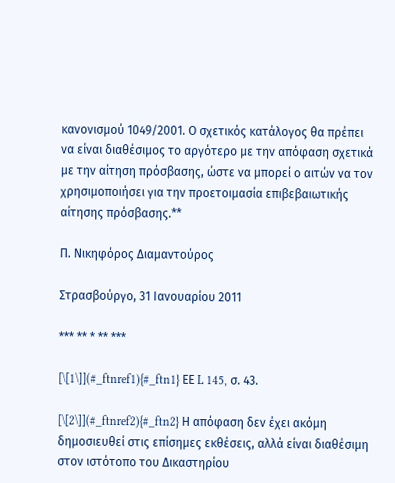κανονισμού 1049/2001. Ο σχετικός κατάλογος θα πρέπει να είναι διαθέσιμος το αργότερο με την απόφαση σχετικά με την αίτηση πρόσβασης, ώστε να μπορεί ο αιτών να τον χρησιμοποιήσει για την προετοιμασία επιβεβαιωτικής αίτησης πρόσβασης.**

Π. Νικηφόρος Διαμαντούρος

Στρασβούργο, 31 Ιανουαρίου 2011

*** ** * ** ***

[\[1\]](#_ftnref1){#_ftn1} ΕΕ L 145, σ. 43.

[\[2\]](#_ftnref2){#_ftn2} Η απόφαση δεν έχει ακόμη δημοσιευθεί στις επίσημες εκθέσεις, αλλά είναι διαθέσιμη στον ιστότοπο του Δικαστηρίου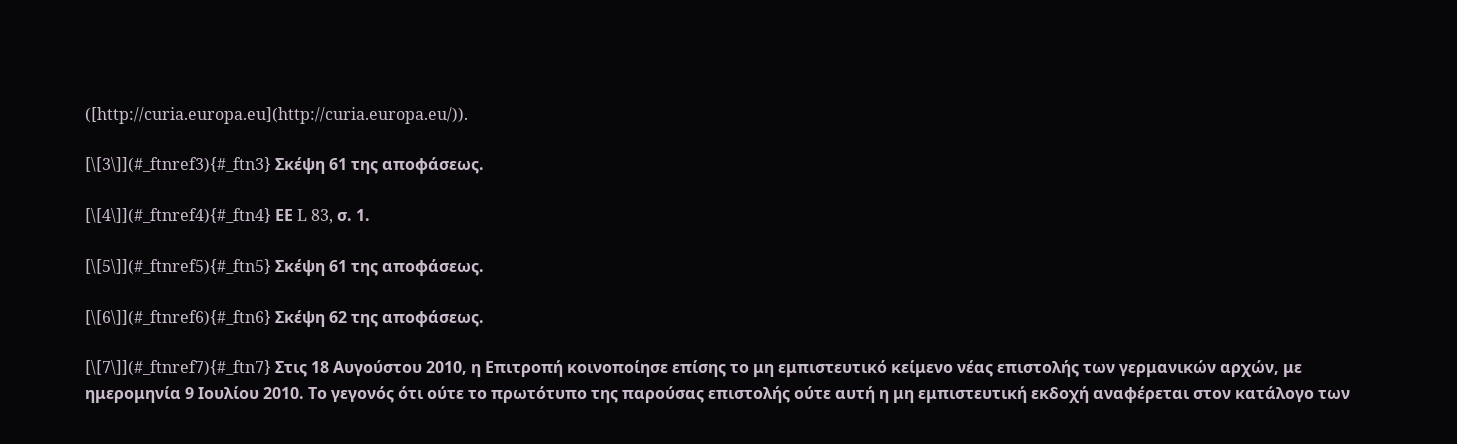([http://curia.europa.eu](http://curia.europa.eu/)).

[\[3\]](#_ftnref3){#_ftn3} Σκέψη 61 της αποφάσεως.

[\[4\]](#_ftnref4){#_ftn4} ΕΕ L 83, σ. 1.

[\[5\]](#_ftnref5){#_ftn5} Σκέψη 61 της αποφάσεως.

[\[6\]](#_ftnref6){#_ftn6} Σκέψη 62 της αποφάσεως.

[\[7\]](#_ftnref7){#_ftn7} Στις 18 Αυγούστου 2010, η Επιτροπή κοινοποίησε επίσης το μη εμπιστευτικό κείμενο νέας επιστολής των γερμανικών αρχών, με ημερομηνία 9 Ιουλίου 2010. Το γεγονός ότι ούτε το πρωτότυπο της παρούσας επιστολής ούτε αυτή η μη εμπιστευτική εκδοχή αναφέρεται στον κατάλογο των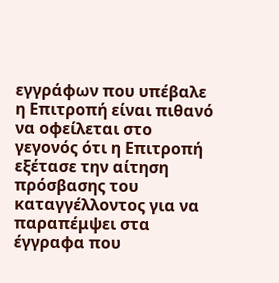εγγράφων που υπέβαλε η Επιτροπή είναι πιθανό να οφείλεται στο γεγονός ότι η Επιτροπή εξέτασε την αίτηση πρόσβασης του καταγγέλλοντος για να παραπέμψει στα έγγραφα που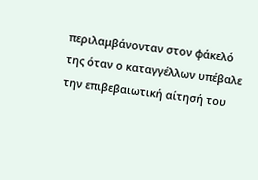περιλαμβάνονταν στον φάκελό της όταν ο καταγγέλλων υπέβαλε την επιβεβαιωτική αίτησή του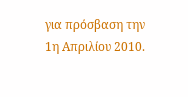για πρόσβαση την 1η Απριλίου 2010.